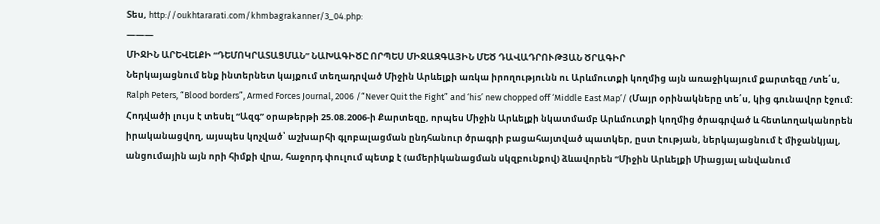Տես, http://oukhtararati.com/khmbagrakanner/3_04.php:
———
ՄԻՋԻՆ ԱՐԵՎԵԼՔԻ “ԴԵՄՈԿՐԱՏԱՑՄԱՆ” ՆԱԽԱԳԻԾԸ ՈՐՊԵՍ ՄԻՋԱԶԳԱՅԻՆ ՄԵԾ ԴԱՎԱԴՐՈՒԹՅԱՆ ԾՐԱԳԻՐ
Ներկայացնում ենք ինտերնետ կայքում տեղադրված Միջին Արևելքի առկա իրողությունն ու Արևմուտքի կողմից այն առաջիկայում քարտեզը /տե՛ս, Ralph Peters, “Blood borders”, Armed Forces Journal, 2006 /“Never Quit the Fight” and ‘his’ new chopped off ‘Middle East Map’/ (Մայր օրինակները տե՛ս, կից գունավոր էջում: Հոդվածի լույս է տեսել “Ազգ” օրաթերթի 25.08.2006-ի Քարտեզը, որպես Միջին Արևելքի նկատմամբ Արևմուտքի կողմից ծրագրված և հետևողականորեն իրականացվող, այսպես կոչված՝ աշխարհի գլոբալացման ընդհանուր ծրագրի բացահայտված պատկեր, ըստ էության, ներկայացնում է միջանկյալ, անցումային այն որի հիմքի վրա, հաջորդ փուլում պետք է (ամերիկանացման սկզբունքով) ձևավորեն “Միջին Արևելքի Միացյալ անվանում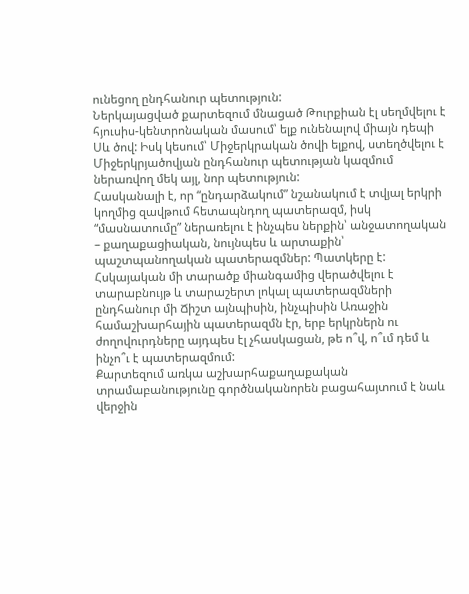ունեցող ընդհանուր պետություն:
Ներկայացված քարտեզում մնացած Թուրքիան էլ սեղմվելու է հյուսիս-կենտրոնական մասում՝ ելք ունենալով միայն դեպի Սև ծով: Իսկ կեսում՝ Միջերկրական ծովի ելքով, ստեղծվելու է Միջերկրյածովյան ընդհանուր պետության կազմում ներառվող մեկ այլ, նոր պետություն:
Հասկանալի է, որ “ընդարձակում” նշանակում է տվյալ երկրի կողմից զավթում հետապնդող պատերազմ, իսկ “մասնատումը” ներառելու է ինչպես ներքին՝ անջատողական – քաղաքացիական, նույնպես և արտաքին՝ պաշտպանողական պատերազմներ: Պատկերը է: Հսկայական մի տարածք միանգամից վերածվելու է տարաբնույթ և տարաշերտ լոկալ պատերազմների ընդհանուր մի Ճիշտ այնպիսին, ինչպիսին Առաջին համաշխարհային պատերազմն էր, երբ երկրներն ու ժողովուրդները այդպես էլ չհասկացան, թե ո՞վ, ո՞ւմ դեմ և ինչո՞ւ է պատերազմում:
Քարտեզում առկա աշխարհաքաղաքական տրամաբանությունը գործնականորեն բացահայտում է նաև վերջին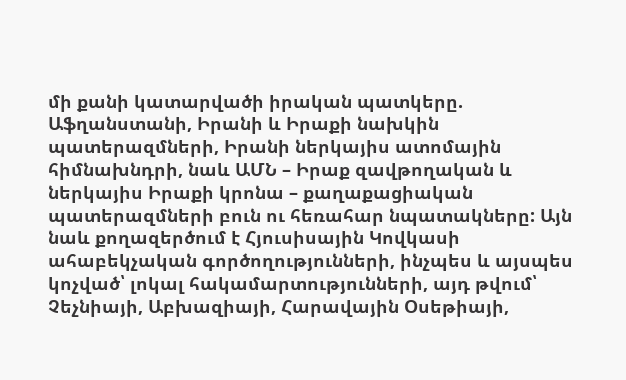մի քանի կատարվածի իրական պատկերը. Աֆղանստանի, Իրանի և Իրաքի նախկին պատերազմների, Իրանի ներկայիս ատոմային հիմնախնդրի, նաև ԱՄՆ – Իրաք զավթողական և ներկայիս Իրաքի կրոնա – քաղաքացիական պատերազմների բուն ու հեռահար նպատակները: Այն նաև քողազերծում է Հյուսիսային Կովկասի ահաբեկչական գործողությունների, ինչպես և այսպես կոչված՝ լոկալ հակամարտությունների, այդ թվում՝ Չեչնիայի, Աբխազիայի, Հարավային Օսեթիայի,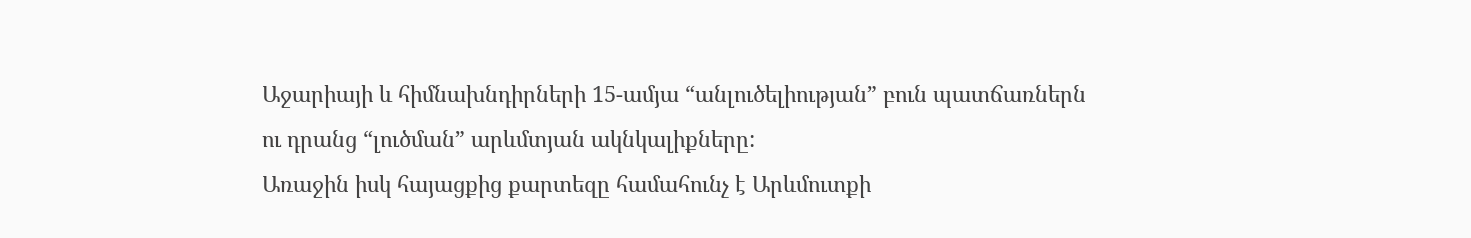Աջարիայի և հիմնախնդիրների 15-ամյա “անլուծելիության” բուն պատճառներն ու դրանց “լուծման” արևմտյան ակնկալիքները:
Առաջին իսկ հայացքից քարտեզը համահունչ է Արևմուտքի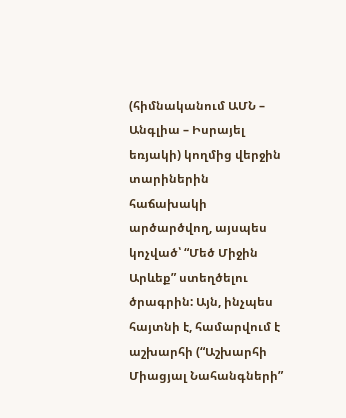(հիմնականում ԱՄՆ – Անգլիա – Իսրայել եռյակի) կողմից վերջին տարիներին հաճախակի արծարծվող, այսպես կոչված՝ “Մեծ Միջին Արևեք” ստեղծելու ծրագրին: Այն, ինչպես հայտնի է, համարվում է աշխարհի (“Աշխարհի Միացյալ Նահանգների”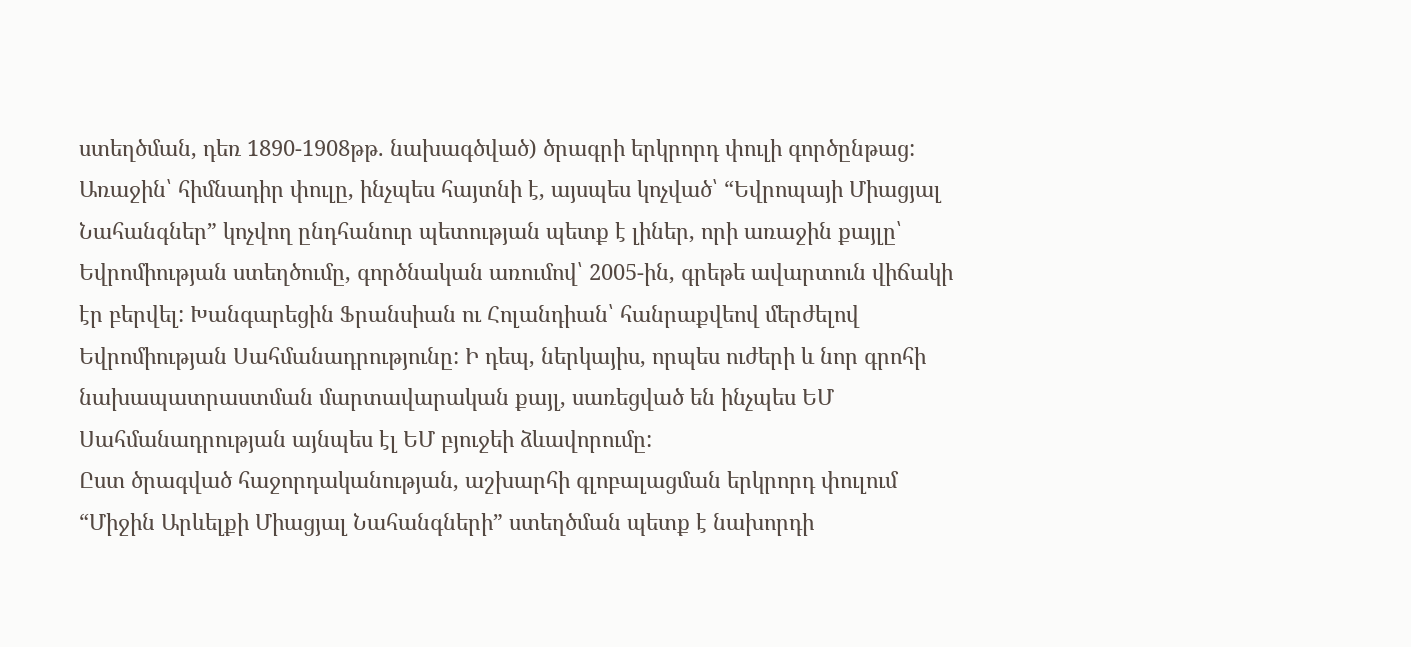ստեղծման, դեռ 1890-1908թթ. նախագծված) ծրագրի երկրորդ փուլի գործընթաց: Առաջին՝ հիմնադիր փուլը, ինչպես հայտնի է, այսպես կոչված՝ “Եվրոպայի Միացյալ Նահանգներ” կոչվող ընդհանուր պետության պետք է լիներ, որի առաջին քայլը՝ Եվրոմիության ստեղծումը, գործնական առումով՝ 2005-ին, գրեթե ավարտուն վիճակի էր բերվել: Խանգարեցին Ֆրանսիան ու Հոլանդիան՝ հանրաքվեով մերժելով Եվրոմիության Սահմանադրությունը: Ի դեպ, ներկայիս, որպես ուժերի և նոր գրոհի նախապատրաստման մարտավարական քայլ, սառեցված են ինչպես ԵՄ Սահմանադրության այնպես էլ ԵՄ բյուջեի ձևավորումը:
Ըստ ծրագված հաջորդականության, աշխարհի գլոբալացման երկրորդ փուլում “Միջին Արևելքի Միացյալ Նահանգների” ստեղծման պետք է նախորդի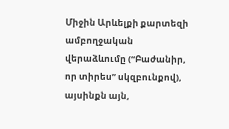Միջին Արևելքի քարտեզի ամբողջական վերաձևումը (“Բաժանիր, որ տիրես” սկզբունքով), այսինքն այն,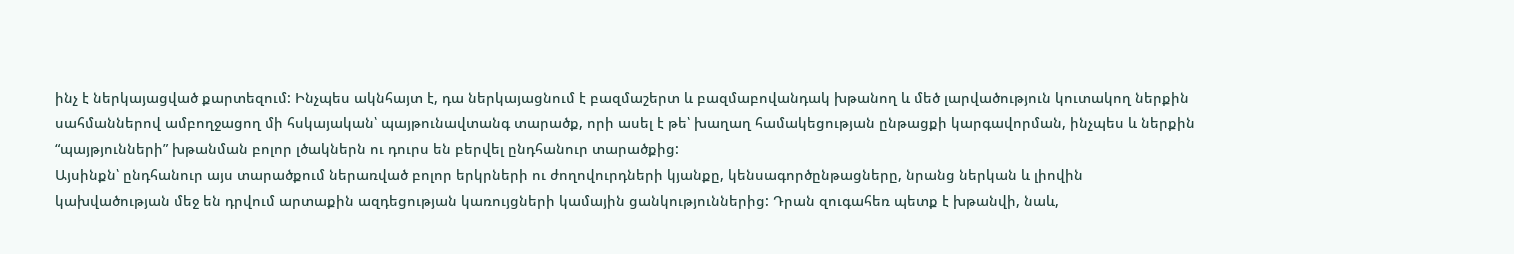ինչ է ներկայացված քարտեզում: Ինչպես ակնհայտ է, դա ներկայացնում է բազմաշերտ և բազմաբովանդակ խթանող և մեծ լարվածություն կուտակող ներքին սահմաններով ամբողջացող մի հսկայական՝ պայթունավտանգ տարածք, որի ասել է թե՝ խաղաղ համակեցության ընթացքի կարգավորման, ինչպես և ներքին “պայթյունների” խթանման բոլոր լծակներն ու դուրս են բերվել ընդհանուր տարածքից:
Այսինքն՝ ընդհանուր այս տարածքում ներառված բոլոր երկրների ու ժողովուրդների կյանքը, կենսագործընթացները, նրանց ներկան և լիովին կախվածության մեջ են դրվում արտաքին ազդեցության կառույցների կամային ցանկություններից: Դրան զուգահեռ պետք է խթանվի, նաև,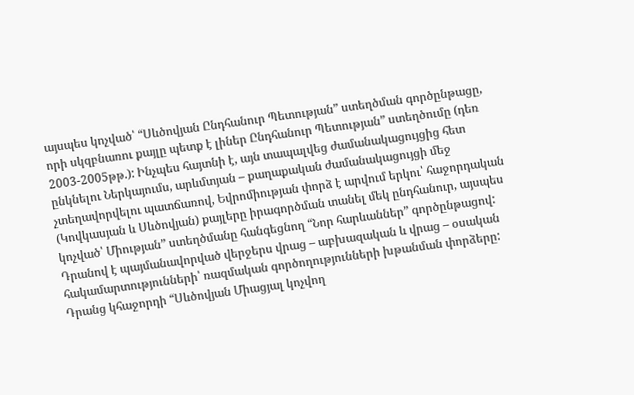այսպես կոչված՝ “Սևծովյան Ընդհանուր Պետության” ստեղծման գործընթացը, որի սկզբնառու քայլը պետք է լիներ Ընդհանուր Պետության” ստեղծումը (դեռ 2003-2005թթ.): Ինչպես հայտնի է, այն տապալվեց ժամանակացույցից հետ ընկնելու Ներկայումս, արևմտյան – քաղաքական ժամանակացույցի մեջ չտեղավորվելու պատճառով, Եվրոմիության փորձ է արվում երկու՝ հաջորդական (Կովկասյան և Սևծովյան) քայլերը իրագործման տանել մեկ ընդհանուր, այսպես կոչված՝ Միության” ստեղծմանը հանգեցնող “Նոր հարևաններ” գործընթացով: Դրանով է պայմանավորված վերջերս վրաց – աբխազական և վրաց – օսական հակամարտությունների՝ ռազմական գործողությունների խթանման փորձերը: Դրանց կհաջորդի “Սևծովյան Միացյալ կոչվող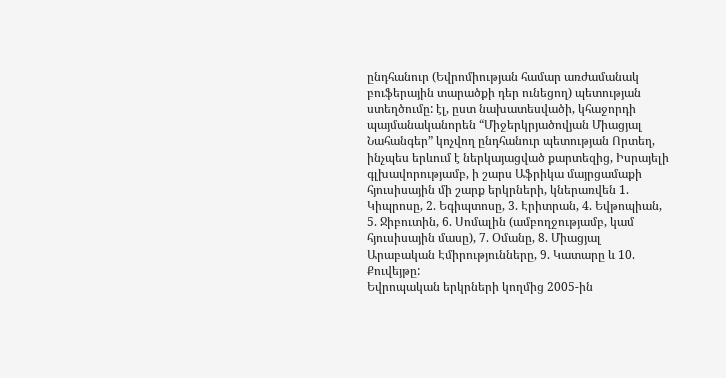ընդհանուր (Եվրոմիության համար առժամանակ բուֆերային տարածքի դեր ունեցող) պետության ստեղծումը: էլ, ըստ նախատեսվածի, կհաջորդի պայմանականորեն “Միջերկրյածովյան Միացյալ Նահանգեր” կոչվող ընդհանուր պետության Որտեղ, ինչպես երևում է ներկայացված քարտեզից, Իսրայելի գլխավորությամբ, ի շարս Աֆրիկա մայրցամաքի հյուսիսային մի շարք երկրների, կներառվեն 1. Կիպրոսը, 2. Եգիպտոսը, 3. Էրիտրան, 4. Եվթոպիան, 5. Ջիբուտին, 6. Սոմալին (ամբողջությամբ, կամ հյուսիսային մասը), 7. Օմանը, 8. Միացյալ Արաբական Էմիրությունները, 9. Կատարը և 10. Քուվեյթը:
Եվրոպական երկրների կողմից 2005-ին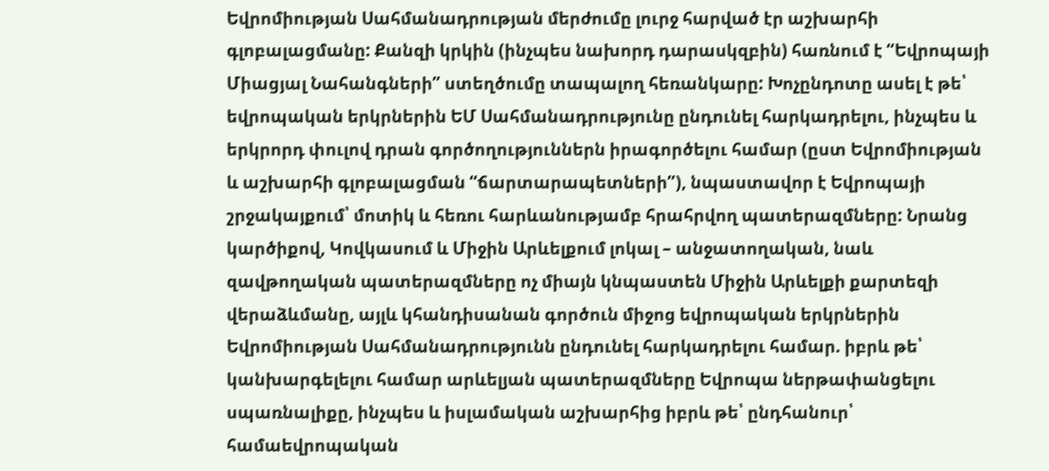Եվրոմիության Սահմանադրության մերժումը լուրջ հարված էր աշխարհի գլոբալացմանը: Քանզի կրկին (ինչպես նախորդ դարասկզբին) հառնում է “Եվրոպայի Միացյալ Նահանգների” ստեղծումը տապալող հեռանկարը: Խոչընդոտը ասել է թե՝ եվրոպական երկրներին ԵՄ Սահմանադրությունը ընդունել հարկադրելու, ինչպես և երկրորդ փուլով դրան գործողություններն իրագործելու համար (ըստ Եվրոմիության և աշխարհի գլոբալացման “ճարտարապետների”), նպաստավոր է Եվրոպայի շրջակայքում՝ մոտիկ և հեռու հարևանությամբ հրահրվող պատերազմները: Նրանց կարծիքով, Կովկասում և Միջին Արևելքում լոկալ – անջատողական, նաև զավթողական պատերազմները ոչ միայն կնպաստեն Միջին Արևելքի քարտեզի վերաձևմանը, այլև կհանդիսանան գործուն միջոց եվրոպական երկրներին Եվրոմիության Սահմանադրությունն ընդունել հարկադրելու համար. իբրև թե՝ կանխարգելելու համար արևելյան պատերազմները Եվրոպա ներթափանցելու սպառնալիքը, ինչպես և իսլամական աշխարհից իբրև թե՝ ընդհանուր՝ համաեվրոպական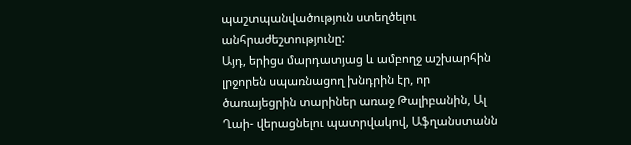պաշտպանվածություն ստեղծելու անհրաժեշտությունը:
Այդ, երիցս մարդատյաց և ամբողջ աշխարհին լրջորեն սպառնացող խնդրին էր, որ ծառայեցրին տարիներ առաջ Թալիբանին, Ալ Ղաի- վերացնելու պատրվակով, Աֆղանստանն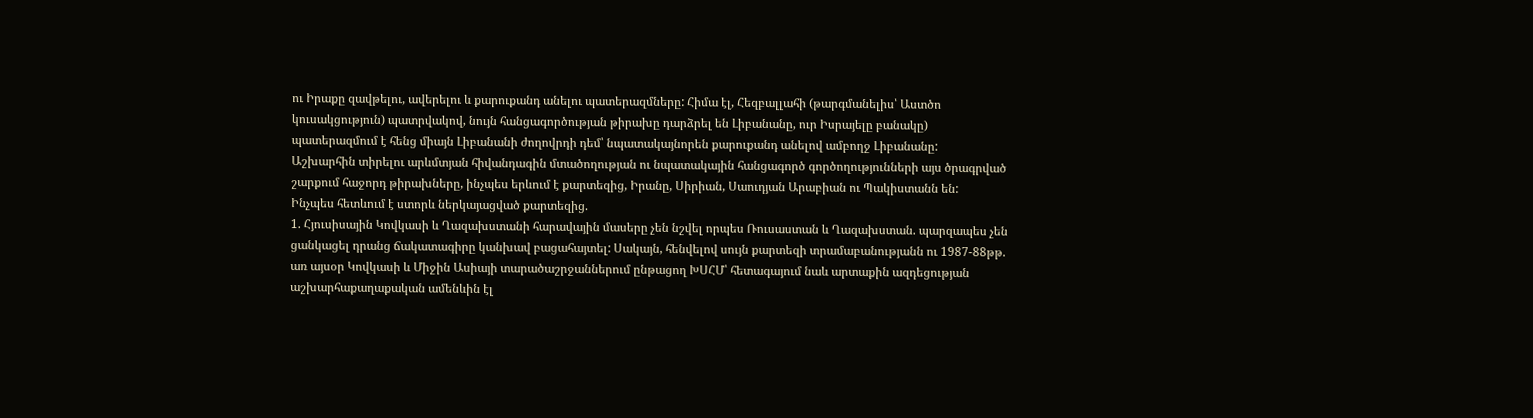ու Իրաքը զավթելու, ավերելու և քարուքանդ անելու պատերազմները: Հիմա էլ, Հեզբալլահի (թարգմանելիս՝ Աստծո կուսակցություն) պատրվակով, նույն հանցագործության թիրախը դարձրել են Լիբանանը, ուր Իսրայելը բանակը) պատերազմում է հենց միայն Լիբանանի ժողովրդի դեմ՝ նպատակայնորեն քարուքանդ անելով ամբողջ Լիբանանը:
Աշխարհին տիրելու արևմտյան հիվանդագին մտածողության ու նպատակային հանցագործ գործողությունների այս ծրագրված շարքում հաջորդ թիրախները, ինչպես երևում է քարտեզից, Իրանը, Սիրիան, Սաուդյան Արաբիան ու Պակիստանն են:
Ինչպես հետևում է ստորև ներկայացված քարտեզից.
1. Հյուսիսային Կովկասի և Ղազախստանի հարավային մասերը չեն նշվել որպես Ռուսաստան և Ղազախստան. պարզապես չեն ցանկացել դրանց ճակատագիրը կանխավ բացահայտել: Սակայն, հենվելով սույն քարտեզի տրամաբանությանն ու 1987-88թթ. առ այսօր Կովկասի և Միջին Ասիայի տարածաշրջաններում ընթացող ԽՍՀՄ՝ հետագայում նաև արտաքին ազդեցության աշխարհաքաղաքական ամենևին էլ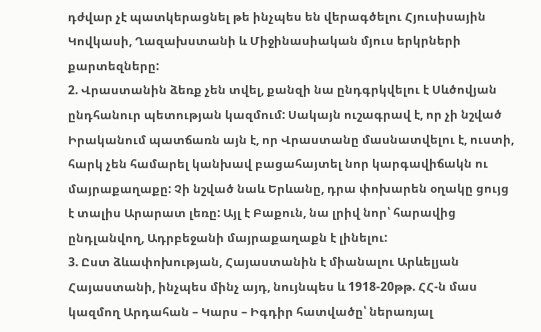դժվար չէ պատկերացնել թե ինչպես են վերագծելու Հյուսիսային Կովկասի, Ղազախստանի և Միջինասիական մյուս երկրների քարտեզները:
2. Վրաստանին ձեռք չեն տվել, քանզի նա ընդգրկվելու է Սևծովյան ընդհանուր պետության կազմում: Սակայն ուշագրավ է, որ չի նշված Իրականում պատճառն այն է, որ Վրաստանը մասնատվելու է, ուստի, հարկ չեն համարել կանխավ բացահայտել նոր կարգավիճակն ու մայրաքաղաքը: Չի նշված նաև Երևանը, դրա փոխարեն օղակը ցույց է տալիս Արարատ լեռը: Այլ է Բաքուն, նա լրիվ նոր՝ հարավից ընդլանվող, Ադրբեջանի մայրաքաղաքն է լինելու:
3. Ըստ ձևափոխության, Հայաստանին է միանալու Արևելյան Հայաստանի, ինչպես մինչ այդ, նույնպես և 1918-20թթ. ՀՀ-ն մաս կազմող Արդահան – Կարս – Իգդիր հատվածը՝ ներառյալ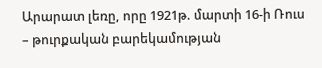Արարատ լեռը, որը 1921թ. մարտի 16-ի Ռուս – թուրքական բարեկամության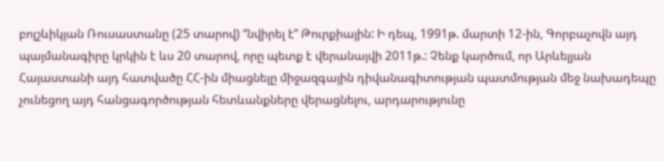բոլշևիկյան Ռուսաստանը (25 տարով) “նվիրել է” Թուրքիային: Ի դեպ, 1991թ. մարտի 12-ին, Գորբաչովն այդ պայմանագիրը կրկին է ևս 20 տարով, որը պետք է վերանայվի 2011թ.: Չենք կարծում, որ Արևելյան Հայաստանի այդ հատվածը ՀՀ-ին միացնելը միջազգային դիվանագիտության պատմության մեջ նախադեպը չունեցող այդ հանցագործության հետևանքները վերացնելու, արդարությունը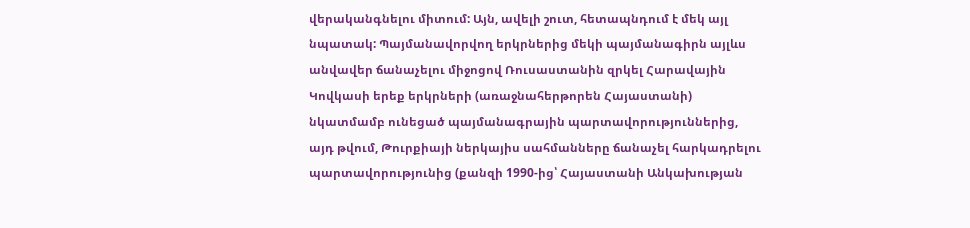վերականգնելու միտում: Այն, ավելի շուտ, հետապնդում է մեկ այլ նպատակ: Պայմանավորվող երկրներից մեկի պայմանագիրն այլևս անվավեր ճանաչելու միջոցով Ռուսաստանին զրկել Հարավային Կովկասի երեք երկրների (առաջնահերթորեն Հայաստանի) նկատմամբ ունեցած պայմանագրային պարտավորություններից, այդ թվում, Թուրքիայի ներկայիս սահմանները ճանաչել հարկադրելու պարտավորությունից (քանզի 1990-ից՝ Հայաստանի Անկախության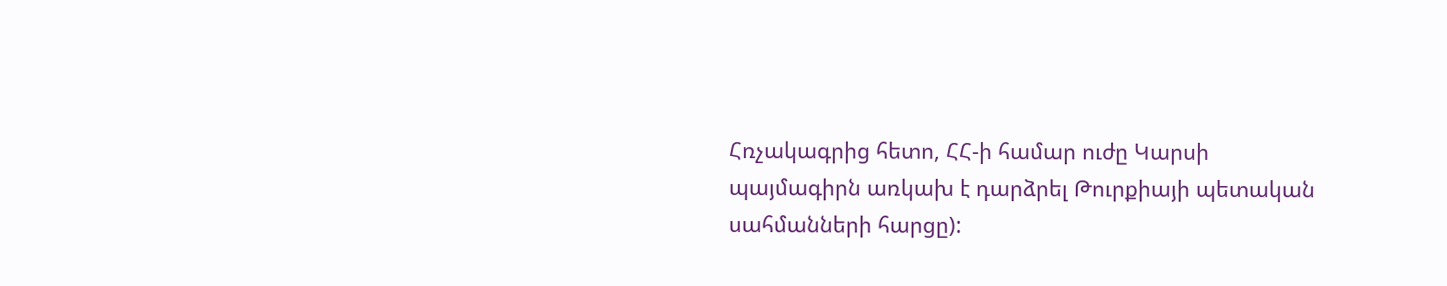Հռչակագրից հետո, ՀՀ-ի համար ուժը Կարսի պայմագիրն առկախ է դարձրել Թուրքիայի պետական սահմանների հարցը):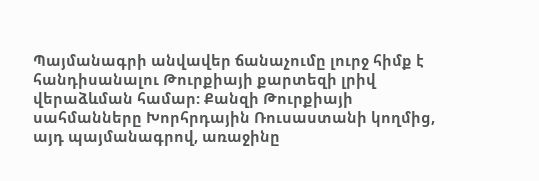Պայմանագրի անվավեր ճանաչումը լուրջ հիմք է հանդիսանալու Թուրքիայի քարտեզի լրիվ վերաձևման համար: Քանզի Թուրքիայի սահմանները Խորհրդային Ռուսաստանի կողմից, այդ պայմանագրով, առաջինը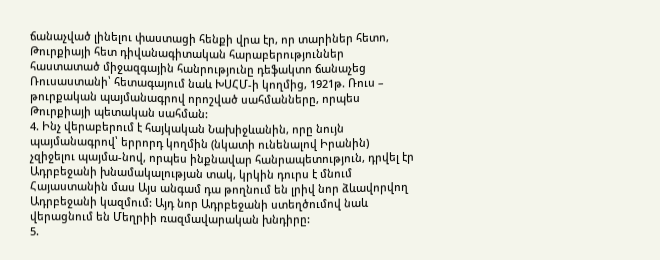ճանաչված լինելու փաստացի հենքի վրա էր, որ տարիներ հետո, Թուրքիայի հետ դիվանագիտական հարաբերություններ հաստատած միջազգային հանրությունը դեֆակտո ճանաչեց Ռուսաստանի՝ հետագայում նաև ԽՍՀՄ-ի կողմից, 1921թ. Ռուս – թուրքական պայմանագրով որոշված սահմանները, որպես Թուրքիայի պետական սահման:
4. Ինչ վերաբերում է հայկական Նախիջևանին, որը նույն պայմանագրով՝ երրորդ կողմին (նկատի ունենալով Իրանին) չզիջելու պայմա-նով, որպես ինքնավար հանրապետություն, դրվել էր Ադրբեջանի խնամակալության տակ, կրկին դուրս է մնում Հայաստանին մաս Այս անգամ դա թողնում են լրիվ նոր ձևավորվող Ադրբեջանի կազմում: Այդ նոր Ադրբեջանի ստեղծումով նաև վերացնում են Մեղրիի ռազմավարական խնդիրը:
5.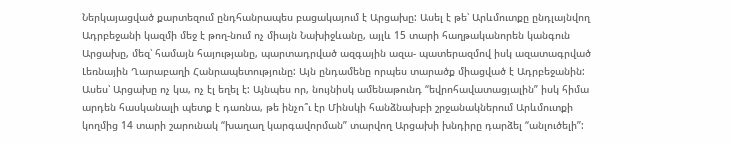Ներկայացված քարտեզում ընդհանրապես բացակայում է Արցախը: Ասել է թե՝ Արևմուտքը ընդլայնվող Ադրբեջանի կազմի մեջ է թող-նում ոչ միայն Նախիջևանը, այլև 15 տարի հաղթականորեն կանգուն Արցախը, մեզ՝ համայն հայությանը, պարտադրված ազգային ազա- պատերազմով իսկ ազատագրված Լեռնային Ղարաբաղի Հանրապետությունը: Այն ընդամենը որպես տարածք միացված է Ադրբեջանին: Ասես՝ Արցախը ոչ կա, ոչ էլ եղել է: Այնպես որ, նույնիսկ ամենաթունդ “եվրոհավատացյալին” իսկ հիմա արդեն հասկանալի պետք է դառնա, թե ինչո՞ւ էր Մինսկի հանձնախբի շրջանակներում Արևմուտքի կողմից 14 տարի շարունակ “խաղաղ կարգավորման” տարվող Արցախի խնդիրը դարձել “անլուծելի”: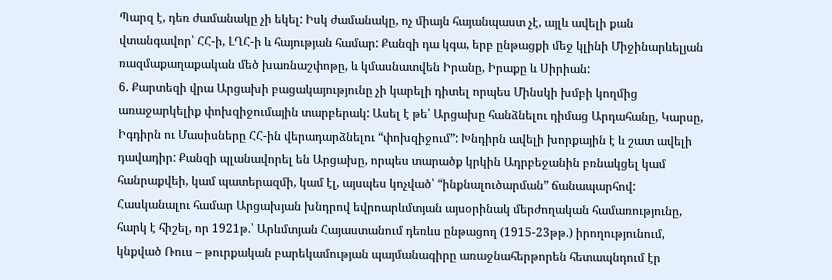Պարզ է, դեռ ժամանակը չի եկել: Իսկ ժամանակը, ոչ միայն հայանպաստ չէ, այլև ավելի քան վտանգավոր՝ ՀՀ-ի, ԼՂՀ-ի և հայության համար: Քանզի դա կգա, երբ ընթացքի մեջ կլինի Միջինարևելյան ռազմաքաղաքական մեծ խառնաշփոթը, և կմասնատվեն Իրանը, Իրաքը և Սիրիան:
6. Քարտեզի վրա Արցախի բացակայությունը չի կարելի դիտել որպես Մինսկի խմբի կողմից առաջարկելիք փոխզիջումային տարբերակ: Ասել է թե՝ Արցախը հանձնելու դիմաց Արդահանը, Կարսը, Իգդիրն ու Մասիսները ՀՀ-ին վերադարձնելու “փոխզիջում”: Խնդիրն ավելի խորքային է և շատ ավելի դավադիր: Քանզի պլանավորել են Արցախը, որպես տարածք կրկին Ադրբեջանին բռնակցել կամ հանրաքվեի, կամ պատերազմի, կամ էլ, այսպես կոչված՝ “ինքնալուծարման” ճանապարհով: Հասկանալու համար Արցախյան խնդրով եվրոարևմտյան այսօրինակ մերժողական համառությունը, հարկ է հիշել, որ 1921թ.՝ Արևմտյան Հայաստանում դեռևս ընթացող (1915-23թթ.) իրողությունում, կնքված Ռուս – թուրքական բարեկամության պայմանագիրը առաջնահերթորեն հետապնդում էր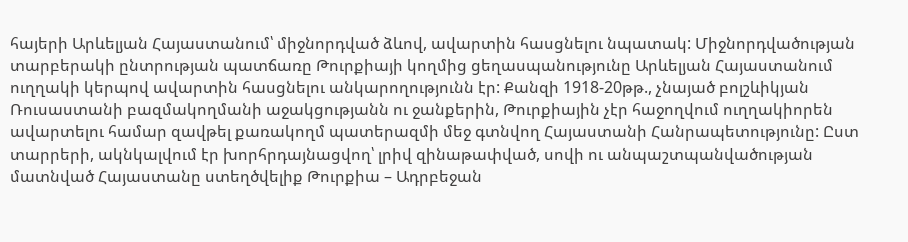հայերի Արևելյան Հայաստանում՝ միջնորդված ձևով, ավարտին հասցնելու նպատակ: Միջնորդվածության տարբերակի ընտրության պատճառը Թուրքիայի կողմից ցեղասպանությունը Արևելյան Հայաստանում ուղղակի կերպով ավարտին հասցնելու անկարողությունն էր: Քանզի 1918-20թթ., չնայած բոլշևիկյան Ռուսաստանի բազմակողմանի աջակցությանն ու ջանքերին, Թուրքիային չէր հաջողվում ուղղակիորեն ավարտելու համար զավթել քառակողմ պատերազմի մեջ գտնվող Հայաստանի Հանրապետությունը: Ըստ տարրերի, ակնկալվում էր խորհրդայնացվող՝ լրիվ զինաթափված, սովի ու անպաշտպանվածության մատնված Հայաստանը ստեղծվելիք Թուրքիա – Ադրբեջան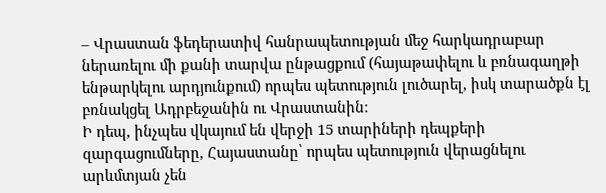– Վրաստան ֆեդերատիվ հանրապետության մեջ հարկադրաբար ներառելու մի քանի տարվա ընթացքում (հայաթափելու և բռնագաղթի ենթարկելու արդյունքում) որպես պետություն լուծարել, իսկ տարածքն էլ բռնակցել Ադրբեջանին ու Վրաստանին:
Ի դեպ, ինչպես վկայում են վերջի 15 տարիների դեպքերի զարգացումները, Հայաստանը՝ որպես պետություն վերացնելու արևմտյան չեն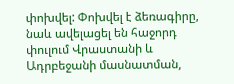փոխվել: Փոխվել է ձեռագիրը, նաև ավելացել են հաջորդ փուլում Վրաստանի և Ադրբեջանի մասնատման,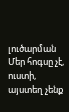լուծարման Մեր հոգսը չէ, ուստի, այստեղ չենք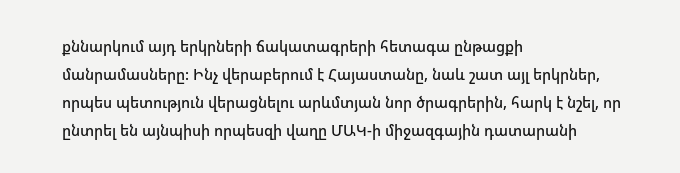քննարկում այդ երկրների ճակատագրերի հետագա ընթացքի մանրամասները: Ինչ վերաբերում է Հայաստանը, նաև շատ այլ երկրներ, որպես պետություն վերացնելու արևմտյան նոր ծրագրերին, հարկ է նշել, որ ընտրել են այնպիսի որպեսզի վաղը ՄԱԿ-ի միջազգային դատարանի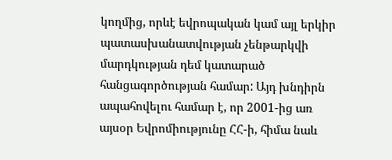կողմից, որևէ եվրոպական կամ այլ երկիր պատասխանատվության չենթարկվի մարդկության դեմ կատարած հանցագործության համար: Այդ խնդիրն ապահովելու համար է, որ 2001-ից առ այսօր Եվրոմիությունը ՀՀ-ի, հիմա նաև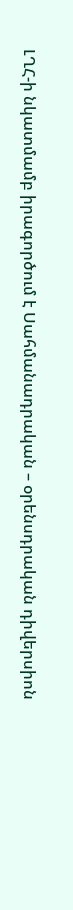ԼՂՀ-ի նկատմամբ իրագործում է Սահմանադրական – օրենսդրական դիվերսիոն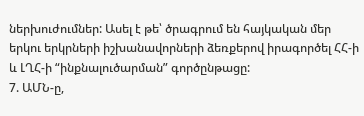ներխուժումներ: Ասել է թե՝ ծրագրում են հայկական մեր երկու երկրների իշխանավորների ձեռքերով իրագործել ՀՀ-ի և ԼՂՀ-ի “ինքնալուծարման” գործընթացը:
7. ԱՄՆ-ը,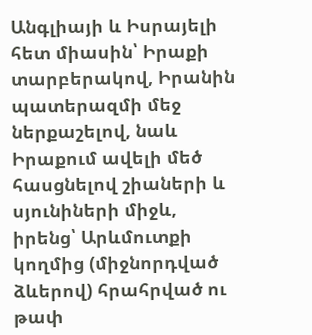Անգլիայի և Իսրայելի հետ միասին՝ Իրաքի տարբերակով, Իրանին պատերազմի մեջ ներքաշելով, նաև Իրաքում ավելի մեծ հասցնելով շիաների և սյունիների միջև, իրենց՝ Արևմուտքի կողմից (միջնորդված ձևերով) հրահրված ու թափ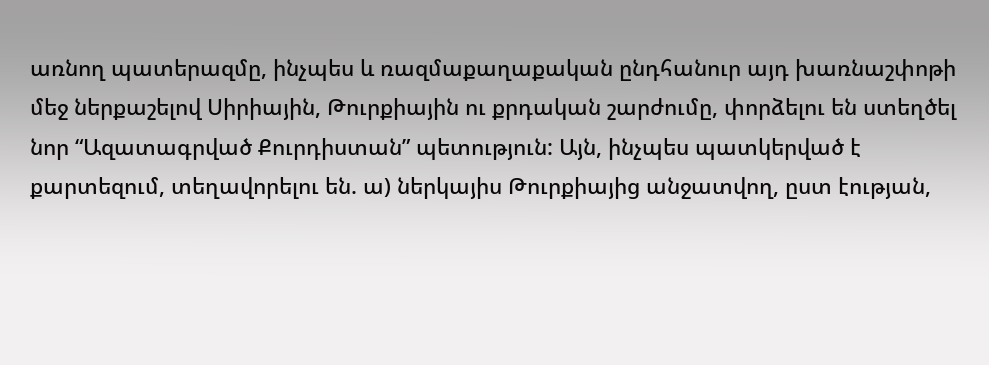առնող պատերազմը, ինչպես և ռազմաքաղաքական ընդհանուր այդ խառնաշփոթի մեջ ներքաշելով Սիրիային, Թուրքիային ու քրդական շարժումը, փորձելու են ստեղծել նոր “Ազատագրված Քուրդիստան” պետություն: Այն, ինչպես պատկերված է քարտեզում, տեղավորելու են. ա) ներկայիս Թուրքիայից անջատվող, ըստ էության,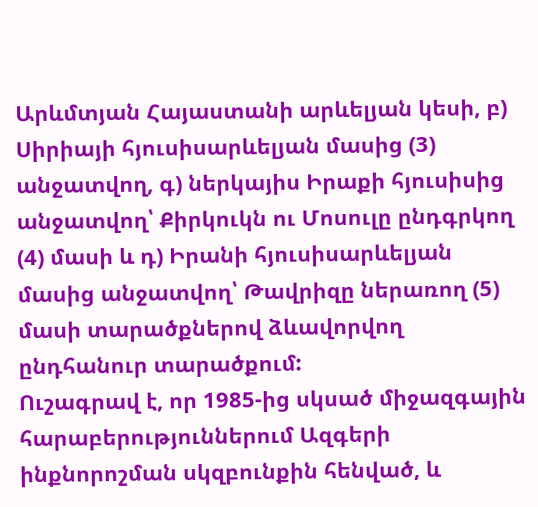Արևմտյան Հայաստանի արևելյան կեսի, բ) Սիրիայի հյուսիսարևելյան մասից (3) անջատվող, գ) ներկայիս Իրաքի հյուսիսից անջատվող՝ Քիրկուկն ու Մոսուլը ընդգրկող (4) մասի և դ) Իրանի հյուսիսարևելյան մասից անջատվող՝ Թավրիզը ներառող (5) մասի տարածքներով ձևավորվող ընդհանուր տարածքում:
Ուշագրավ է, որ 1985-ից սկսած միջազգային հարաբերություններում Ազգերի ինքնորոշման սկզբունքին հենված, և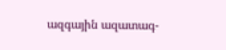ազգային ազատագ-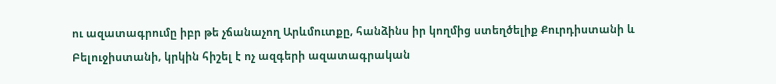ու ազատագրումը իբր թե չճանաչող Արևմուտքը, հանձինս իր կողմից ստեղծելիք Քուրդիստանի և Բելուջիստանի, կրկին հիշել է ոչ ազգերի ազատագրական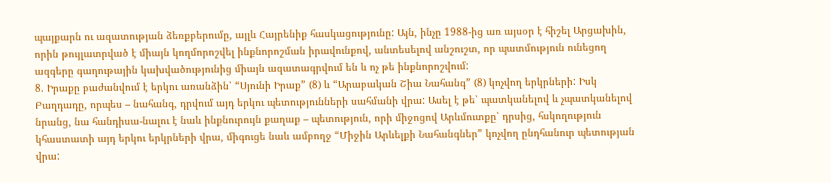պայքարն ու ազատության ձեռքբերումը, այլև Հայրենիք հասկացությունը: Այն, ինչը 1988-ից առ այսօր է հիշել Արցախին, որին թույլատրված է միայն կողմորոշվել ինքնորոշման իրավունքով, անտեսելով անշուշտ, որ պատմություն ունեցող ազգերը գաղութային կախվածությունից միայն ազատագրվում են և ոչ թե ինքնորոշվում:
8. Իրաքը բաժանվում է երկու առանձին՝ “Սյունի Իրաք” (8) և “Արաբական Շիա Նահանգ” (8) կոչվող երկրների: Իսկ Բաղդադը, որպես – նահանգ, դրվում այդ երկու պետությունների սահմանի վրա: Ասել է թե՝ պատկանելով և չպատկանելով նրանց, նա հանդիսա-նալու է նաև ինքնուրույն քաղաք – պետություն, որի միջոցով Արևմուտքը՝ դրսից, հսկողություն կհաստատի այդ երկու երկրների վրա, միգուցե նաև ամբողջ “Միջին Արևելքի Նահանգներ” կոչվող ընդհանուր պետության վրա: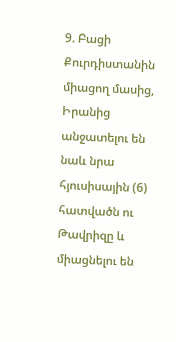9. Բացի Քուրդիստանին միացող մասից, Իրանից անջատելու են նաև նրա հյուսիսային (6) հատվածն ու Թավրիզը և միացնելու են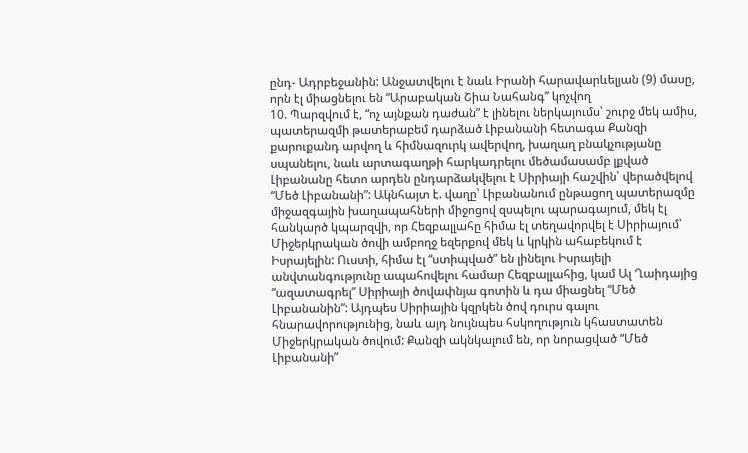ընդ- Ադրբեջանին: Անջատվելու է նաև Իրանի հարավարևելյան (9) մասը, որն էլ միացնելու են “Արաբական Շիա Նահանգ” կոչվող
10. Պարզվում է, “ոչ այնքան դաժան” է լինելու ներկայումս՝ շուրջ մեկ ամիս, պատերազմի թատերաբեմ դարձած Լիբանանի հետագա Քանզի քարուքանդ արվող և հիմնազուրկ ավերվող, խաղաղ բնակչությանը սպանելու, նաև արտագաղթի հարկադրելու մեծամասամբ լքված Լիբանանը հետո արդեն ընդարձակվելու է Սիրիայի հաշվին՝ վերածվելով “Մեծ Լիբանանի”: Ակնհայտ է. վաղը՝ Լիբանանում ընթացող պատերազմը միջազգային խաղապահների միջոցով զսպելու պարագայում, մեկ էլ հանկարծ կպարզվի, որ Հեզբալլահը հիմա էլ տեղավորվել է Սիրիայում՝ Միջերկրական ծովի ամբողջ եզերքով մեկ և կրկին ահաբեկում է Իսրայելին: Ուստի, հիմա էլ “ստիպված” են լինելու Իսրայելի անվտանգությունը ապահովելու համար Հեզբալլահից, կամ Ալ Ղաիդայից “ազատագրել” Սիրիայի ծովափնյա գոտին և դա միացնել “Մեծ Լիբանանին”: Այդպես Սիրիային կզրկեն ծով դուրս գալու հնարավորությունից, նաև այդ նույնպես հսկողություն կհաստատեն Միջերկրական ծովում: Քանզի ակնկալում են, որ նորացված “Մեծ Լիբանանի”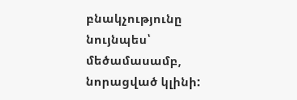բնակչությունը նույնպես՝ մեծամասամբ, նորացված կլինի: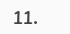11.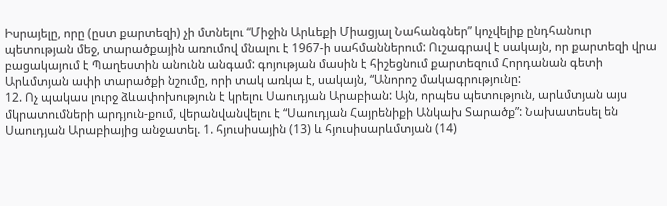Իսրայելը, որը (ըստ քարտեզի) չի մտնելու “Միջին Արևեքի Միացյալ Նահանգներ” կոչվելիք ընդհանուր պետության մեջ, տարածքային առումով մնալու է 1967-ի սահմաններում: Ուշագրավ է սակայն, որ քարտեզի վրա բացակայում է Պաղեստին անունն անգամ: գոյության մասին է հիշեցնում քարտեզում Հորդանան գետի Արևմտյան ափի տարածքի նշումը, որի տակ առկա է, սակայն, “Անորոշ մակագրությունը:
12. Ոչ պակաս լուրջ ձևափոխություն է կրելու Սաուդյան Արաբիան: Այն, որպես պետություն, արևմտյան այս մկրատումների արդյուն-քում, վերանվանվելու է “Սաուդյան Հայրենիքի Անկախ Տարածք”: Նախատեսել են Սաուդյան Արաբիայից անջատել. 1. հյուսիսային (13) և հյուսիսարևմտյան (14)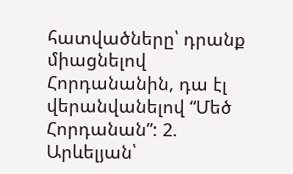հատվածները՝ դրանք միացնելով Հորդանանին, դա էլ վերանվանելով “Մեծ Հորդանան”: 2. Արևելյան՝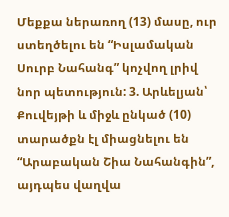Մեքքա ներառող (13) մասը, ուր ստեղծելու են “Իսլամական Սուրբ Նահանգ” կոչվող լրիվ նոր պետություն: 3. Արևելյան՝ Քուվեյթի և միջև ընկած (10) տարածքն էլ միացնելու են “Արաբական Շիա Նահանգին”, այդպես վաղվա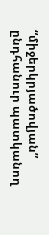“միջերկրյածովյան” ընդհանուր պատկանող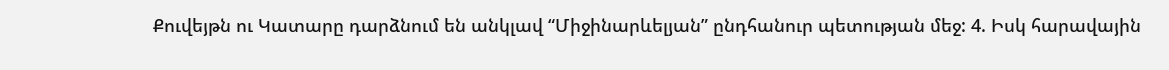Քուվեյթն ու Կատարը դարձնում են անկլավ “Միջինարևելյան” ընդհանուր պետության մեջ: 4. Իսկ հարավային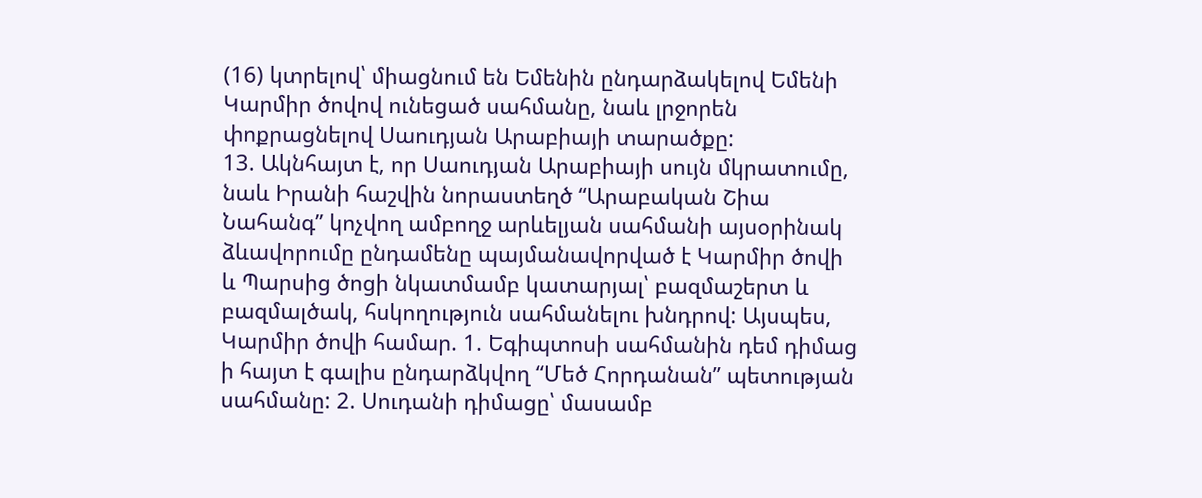(16) կտրելով՝ միացնում են Եմենին ընդարձակելով Եմենի Կարմիր ծովով ունեցած սահմանը, նաև լրջորեն փոքրացնելով Սաուդյան Արաբիայի տարածքը:
13. Ակնհայտ է, որ Սաուդյան Արաբիայի սույն մկրատումը, նաև Իրանի հաշվին նորաստեղծ “Արաբական Շիա Նահանգ” կոչվող ամբողջ արևելյան սահմանի այսօրինակ ձևավորումը ընդամենը պայմանավորված է Կարմիր ծովի և Պարսից ծոցի նկատմամբ կատարյալ՝ բազմաշերտ և բազմալծակ, հսկողություն սահմանելու խնդրով: Այսպես, Կարմիր ծովի համար. 1. Եգիպտոսի սահմանին դեմ դիմաց ի հայտ է գալիս ընդարձկվող “Մեծ Հորդանան” պետության սահմանը: 2. Սուդանի դիմացը՝ մասամբ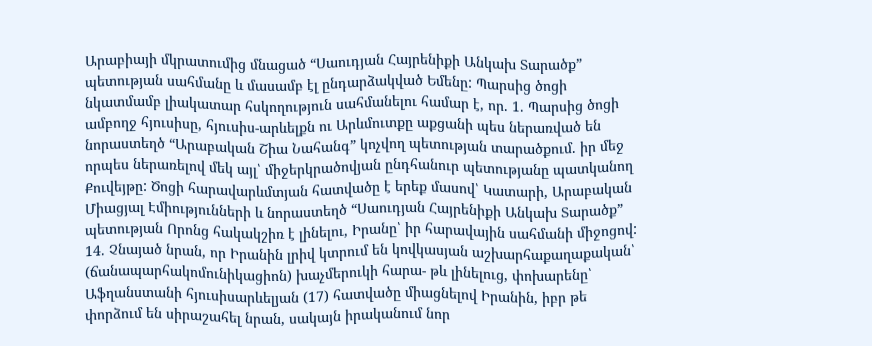Արաբիայի մկրատումից մնացած “Սաուդյան Հայրենիքի Անկախ Տարածք” պետության սահմանը և մասամբ էլ ընդարձակված Եմենը: Պարսից ծոցի նկատմամբ լիակատար հսկողություն սահմանելու համար է, որ. 1. Պարսից ծոցի ամբողջ հյուսիսը, հյուսիս-արևելքն ու Արևմուտքը աքցանի պես ներառված են նորաստեղծ “Արաբական Շիա Նահանգ” կոչվող պետության տարածքում. իր մեջ որպես ներառելով մեկ այլ՝ միջերկրածովյան ընդհանուր պետությանը պատկանող Քուվեյթը: Ծոցի հարավարևմտյան հատվածը է երեք մասով՝ Կատարի, Արաբական Միացյալ Էմիությունների և նորաստեղծ “Սաուդյան Հայրենիքի Անկախ Տարածք” պետության Որոնց հակակշիռ է լինելու, Իրանը՝ իր հարավային սահմանի միջոցով:
14. Չնայած նրան, որ Իրանին լրիվ կտրում են կովկասյան աշխարհաքաղաքական՝ (ճանապարհակոմունիկացիոն) խաչմերուկի հարա- թև լինելուց, փոխարենը՝ Աֆղանստանի հյուսիսարևելյան (17) հատվածը միացնելով Իրանին, իբր թե փորձում են սիրաշահել նրան, սակայն իրականում նոր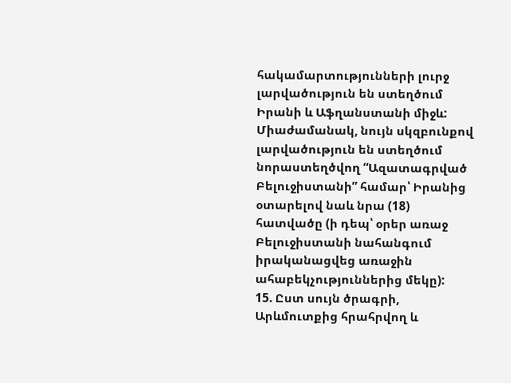հակամարտությունների լուրջ լարվածություն են ստեղծում Իրանի և Աֆղանստանի միջև: Միաժամանակ, նույն սկզբունքով լարվածություն են ստեղծում նորաստեղծվող “Ազատագրված Բելուջիստանի” համար՝ Իրանից օտարելով նաև նրա (18) հատվածը (ի դեպ՝ օրեր առաջ Բելուջիստանի նահանգում իրականացվեց առաջին ահաբեկչություններից մեկը):
15. Ըստ սույն ծրագրի, Արևմուտքից հրահրվող և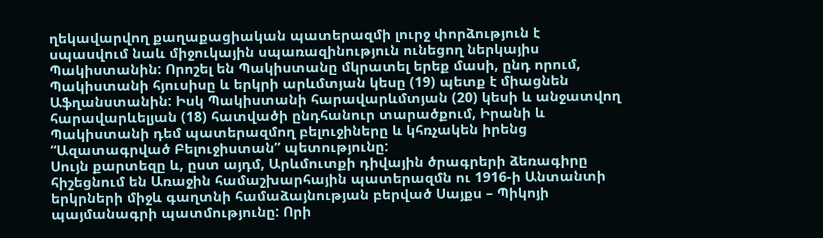ղեկավարվող քաղաքացիական պատերազմի լուրջ փորձություն է սպասվում նաև միջուկային սպառազինություն ունեցող ներկայիս Պակիստանին: Որոշել են Պակիստանը մկրատել երեք մասի, ընդ որում, Պակիստանի հյուսիսը և երկրի արևմտյան կեսը (19) պետք է միացնեն Աֆղանստանին: Իսկ Պակիստանի հարավարևմտյան (20) կեսի և անջատվող հարավարևելյան (18) հատվածի ընդհանուր տարածքում, Իրանի և Պակիստանի դեմ պատերազմող բելուջիները և կհռչակեն իրենց “Ազատագրված Բելուջիստան” պետությունը:
Սույն քարտեզը և, ըստ այդմ, Արևմուտքի դիվային ծրագրերի ձեռագիրը հիշեցնում են Առաջին համաշխարհային պատերազմն ու 1916-ի Անտանտի երկրների միջև գաղտնի համաձայնության բերված Սայքս – Պիկոյի պայմանագրի պատմությունը: Որի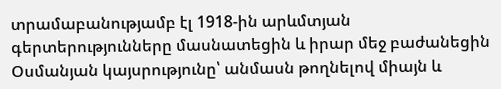տրամաբանությամբ էլ 1918-ին արևմտյան գերտերությունները մասնատեցին և իրար մեջ բաժանեցին Օսմանյան կայսրությունը՝ անմասն թողնելով միայն և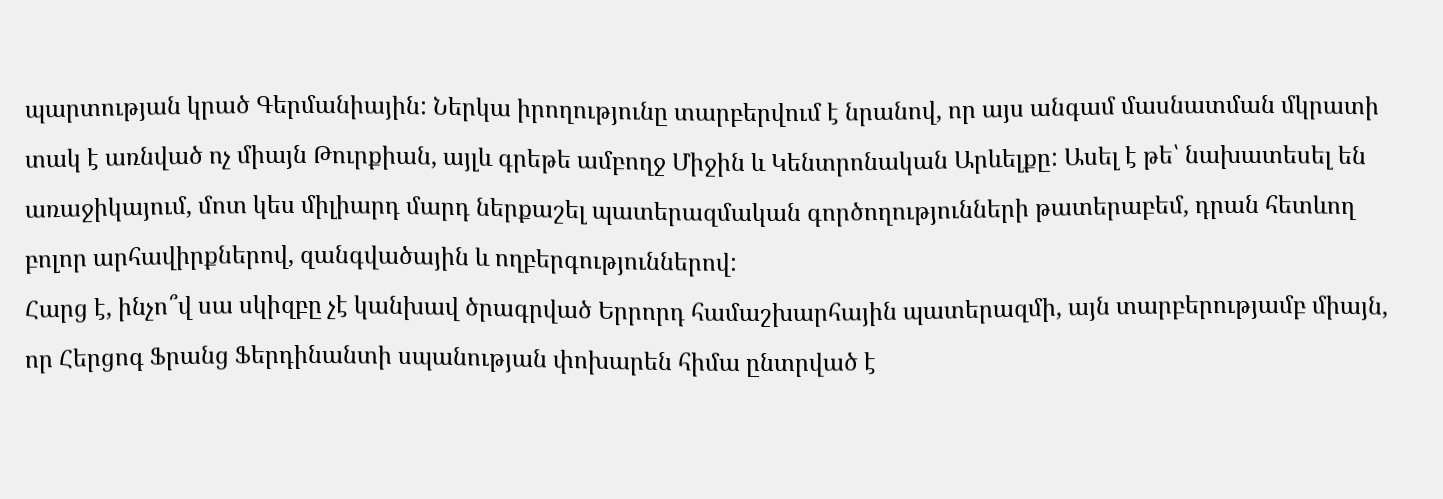պարտության կրած Գերմանիային: Ներկա իրողությունը տարբերվում է նրանով, որ այս անգամ մասնատման մկրատի տակ է առնված ոչ միայն Թուրքիան, այլև գրեթե ամբողջ Միջին և Կենտրոնական Արևելքը: Ասել է թե՝ նախատեսել են առաջիկայում, մոտ կես միլիարդ մարդ ներքաշել պատերազմական գործողությունների թատերաբեմ, դրան հետևող բոլոր արհավիրքներով, զանգվածային և ողբերգություններով:
Հարց է, ինչո՞վ սա սկիզբը չէ կանխավ ծրագրված Երրորդ համաշխարհային պատերազմի, այն տարբերությամբ միայն, որ Հերցոգ Ֆրանց Ֆերդինանտի սպանության փոխարեն հիմա ընտրված է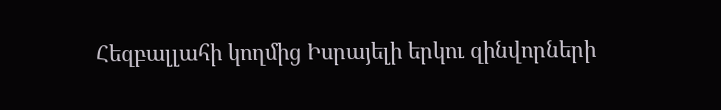Հեզբալլահի կողմից Իսրայելի երկու զինվորների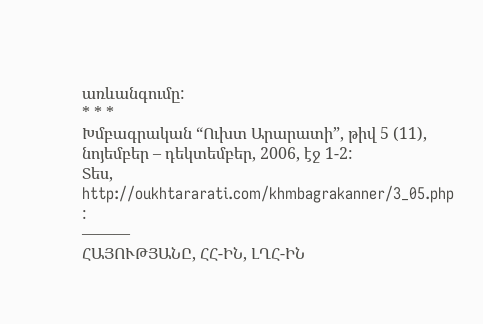առևանգումը:
* * *
Խմբագրական “Ուխտ Արարատի”, թիվ 5 (11), նոյեմբեր – դեկտեմբեր, 2006, էջ 1-2:
Տես, http://oukhtararati.com/khmbagrakanner/3_05.php :
———
ՀԱՅՈՒԹՅԱՆԸ, ՀՀ-ԻՆ, ԼՂՀ-ԻՆ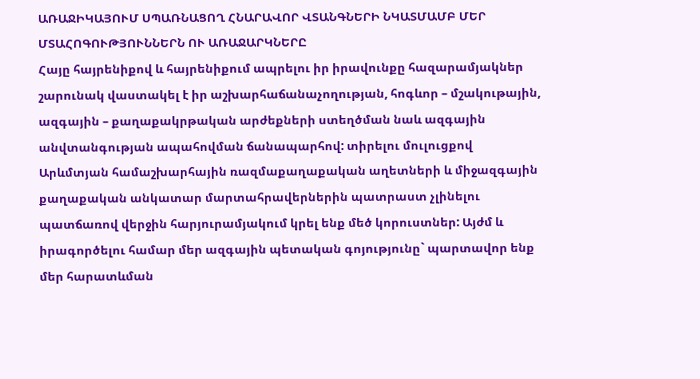ԱՌԱՋԻԿԱՅՈՒՄ ՍՊԱՌՆԱՑՈՂ ՀՆԱՐԱՎՈՐ ՎՏԱՆԳՆԵՐԻ ՆԿԱՏՄԱՄԲ ՄԵՐ ՄՏԱՀՈԳՈՒԹՅՈՒՆՆԵՐՆ ՈՒ ԱՌԱՋԱՐԿՆԵՐԸ
Հայը հայրենիքով և հայրենիքում ապրելու իր իրավունքը հազարամյակներ շարունակ վաստակել է իր աշխարհաճանաչողության, հոգևոր – մշակութային, ազգային – քաղաքակրթական արժեքների ստեղծման նաև ազգային անվտանգության ապահովման ճանապարհով: տիրելու մուլուցքով Արևմտյան համաշխարհային ռազմաքաղաքական աղետների և միջազգային քաղաքական անկատար մարտահրավերներին պատրաստ չլինելու պատճառով վերջին հարյուրամյակում կրել ենք մեծ կորուստներ: Այժմ և իրագործելու համար մեր ազգային պետական գոյությունը` պարտավոր ենք մեր հարատևման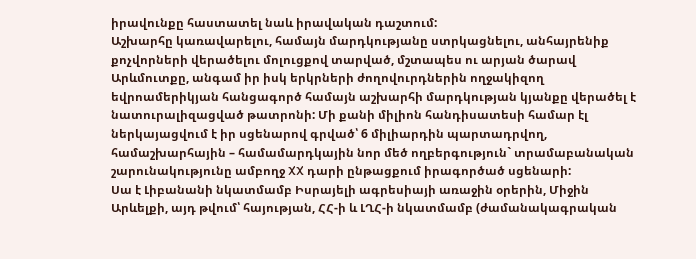իրավունքը հաստատել նաև իրավական դաշտում:
Աշխարհը կառավարելու, համայն մարդկությանը ստրկացնելու, անհայրենիք քոչվորների վերածելու մոլուցքով տարված, մշտապես ու արյան ծարավ Արևմուտքը, անգամ իր իսկ երկրների ժողովուրդներին ողջակիզող եվրոամերիկյան հանցագործ համայն աշխարհի մարդկության կյանքը վերածել է նատուրալիզացված թատրոնի: Մի քանի միլիոն հանդիսատեսի համար էլ ներկայացվում է իր սցենարով գրված՝ 6 միլիարդին պարտադրվող, համաշխարհային – համամարդկային նոր մեծ ողբերգություն` տրամաբանական շարունակությունը ամբողջ XX դարի ընթացքում իրագործած սցենարի:
Սա է Լիբանանի նկատմամբ Իսրայելի ագրեսիայի առաջին օրերին, Միջին Արևելքի, այդ թվում՝ հայության, ՀՀ-ի և ԼՂՀ-ի նկատմամբ (ժամանակագրական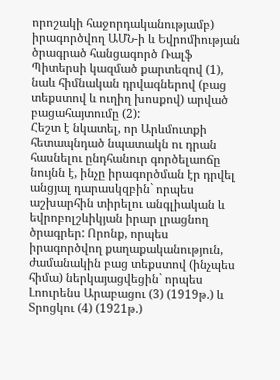որոշակի հաջորդականությամբ) իրագործվող ԱՄՆ-ի և Եվրոմիության ծրագրած հանցագործ Ռալֆ Պիտերսի կազմած քարտեզով (1), նաև հիմնական դրվագներով (բաց տեքստով և ուղիղ խոսքով) արված բացահայտումը (2):
Հեշտ է նկատել, որ Արևմուտքի հետապնդած նպատակն ու դրան հասնելու ընդհանուր գործելաոճը նույնն է, ինչը իրագործման էր դրվել անցյալ դարասկզբին` որպես աշխարհին տիրելու անգլիական և եվրոբոլշևիկյան իրար լրացնող ծրագրեր: Որոնք, որպես իրագործվող քաղաքականություն, ժամանակին բաց տեքստով (ինչպես հիմա) ներկայացվեցին` որպես Լոուրենս Արաբացու (3) (1919թ.) և Տրոցկու (4) (1921թ.)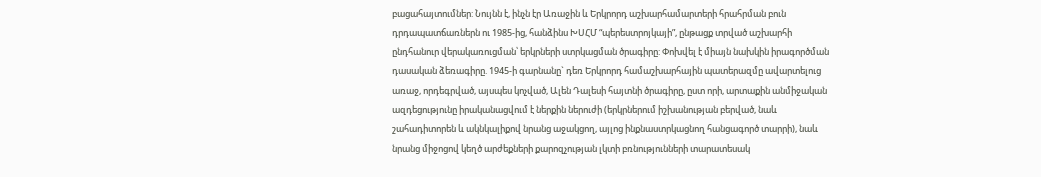բացահայտումներ: Նույնն է, ինչն էր Առաջին և Երկրորդ աշխարհամարտերի հրահրման բուն դրդապատճառներն ու 1985-ից, հանձինս ԽՍՀՄ “պերեստրոյկայի”, ընթացք տրված աշխարհի ընդհանուր վերակառուցման՝ երկրների ստրկացման ծրագիրը: Փոխվել է միայն նախկին իրագործման դասական ձեռագիրը. 1945-ի գարնանը` դեռ Երկրորդ համաշխարհային պատերազմը ավարտելուց առաջ, որդեգրված, այսպես կոչված, Ալեն Դալեսի հայտնի ծրագիրը, ըստ որի, արտաքին անմիջական ազդեցությունը իրականացվում է ներքին ներուժի (երկրներում իշխանության բերված, նաև շահադիտորեն և ակնկալիքով նրանց աջակցող, այլոց ինքնաստրկացնող հանցագործ տարրի), նաև նրանց միջոցով կեղծ արժեքների քարոզչության լկտի բռնությունների տարատեսակ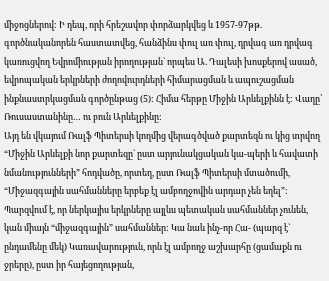միջոցներով: Ի դեպ, որի հրեշավոր փորձարկվեց և 1957-97թթ. գործնականորեն հաստատվեց, հանձինս փուլ առ փուլ, դրվագ առ դրվագ կառուցվող Եվրոմիության իրողության` որպես Ա. Դալեսի խոսքերով ասած, եվրոպական երկրների ժողովուրդների հիմարացման և ապուշացման ինքնաստրկացման գործընթաց (5): Հիմա հերթը Միջին Արևելքինն է: Վաղը՝ Ռուսաստանինը… ու բուն Արևելքինը:
Այդ են վկայում Ռալֆ Պիտերսի կողմից վերագծված քարտեզն ու կից տրվող “Միջին Արևելքի նոր քարտեզը` ըստ արյունակցական կա-պերի և հավատի նմանությունների” հոդվածը, որտեղ, ըստ Ռալֆ Պիտերսի մտածումի, “Միջազգային սահմանները երբեք էլ ամբողջովին արդար չեն եղել”:
Պարզվում է, որ ներկայիս երկրները այլևս պետական սահմաններ չունեն, կան միայն “միջազգային” սահմաններ: Կա նաև ինչ-որ Հա- (պարզ է` ընդամենը մեկ) Կառավարություն, որն էլ ամբողջ աշխարհը (ցամաքն ու ջրերը), ըստ իր հայեցողության,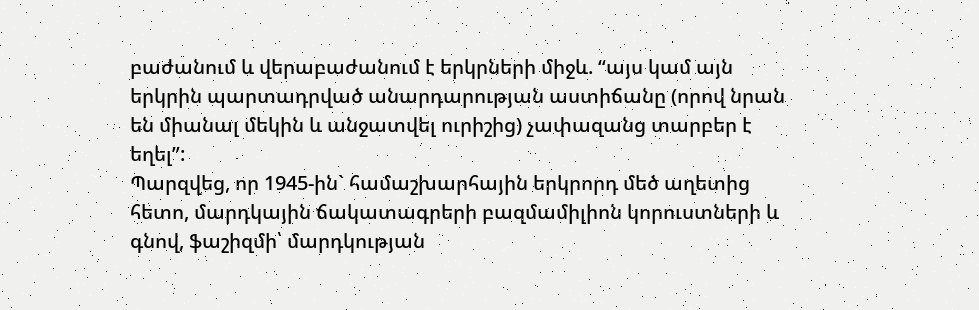բաժանում և վերաբաժանում է երկրների միջև. “այս կամ այն երկրին պարտադրված անարդարության աստիճանը (որով նրան են միանալ մեկին և անջատվել ուրիշից) չափազանց տարբեր է եղել”:
Պարզվեց, որ 1945-ին` համաշխարհային երկրորդ մեծ աղետից հետո, մարդկային ճակատագրերի բազմամիլիոն կորուստների և գնով, ֆաշիզմի՝ մարդկության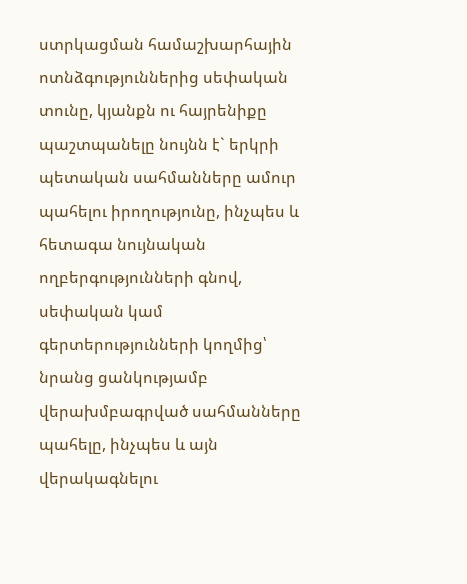ստրկացման համաշխարհային ոտնձգություններից սեփական տունը, կյանքն ու հայրենիքը պաշտպանելը նույնն է` երկրի պետական սահմանները ամուր պահելու իրողությունը, ինչպես և հետագա նույնական ողբերգությունների գնով, սեփական կամ գերտերությունների կողմից՝ նրանց ցանկությամբ վերախմբագրված սահմանները պահելը, ինչպես և այն վերակագնելու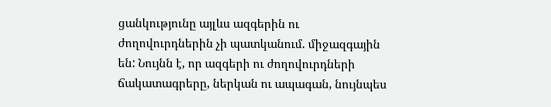ցանկությունը այլևս ազգերին ու ժողովուրդներին չի պատկանում. միջազգային են: Նույնն է, որ ազգերի ու ժողովուրդների ճակատագրերը, ներկան ու ապագան, նույնպես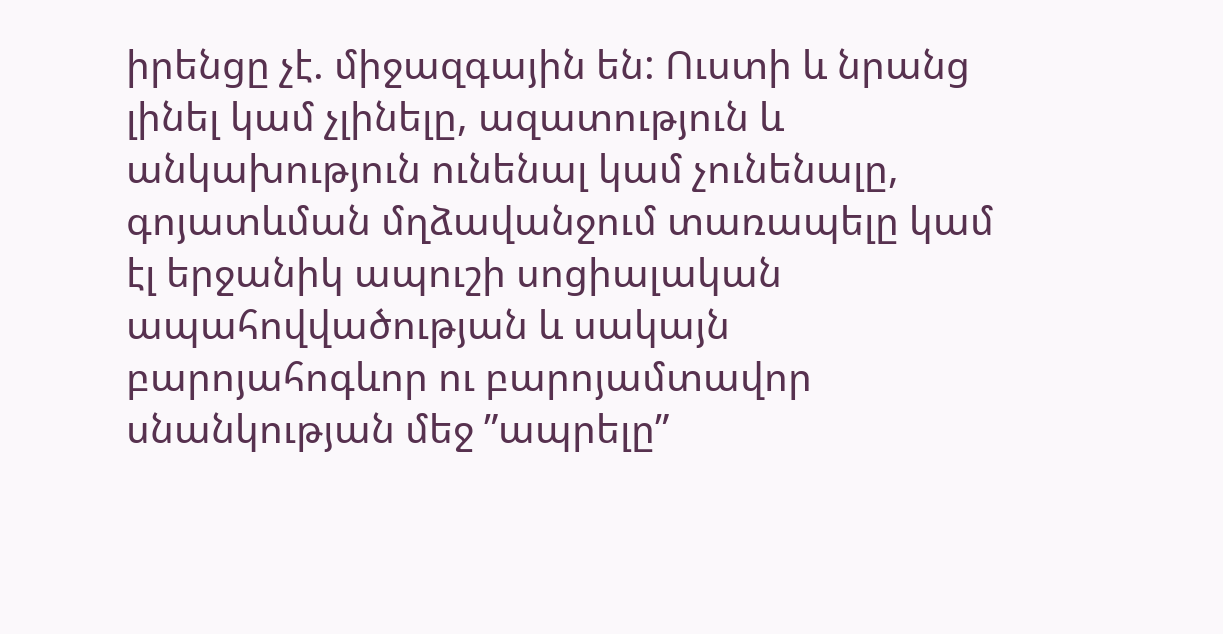իրենցը չէ. միջազգային են: Ուստի և նրանց լինել կամ չլինելը, ազատություն և անկախություն ունենալ կամ չունենալը, գոյատևման մղձավանջում տառապելը կամ էլ երջանիկ ապուշի սոցիալական ապահովվածության և սակայն բարոյահոգևոր ու բարոյամտավոր սնանկության մեջ ”ապրելը”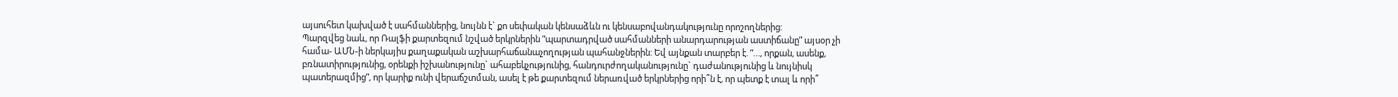այսուհետ կախված է սահմաններից, նույնն է` քո սեփական կենսաձևն ու կենսաբովանդակությունը որոշողներից:
Պարզվեց նաև, որ Ռալֆի քարտեզում նշված երկրներին “պարտադրված սահմանների անարդարության աստիճանը” այսօր չի համա- ԱՄՆ-ի ներկայիս քաղաքական աշխարհաճանաչողության պահանջներին: Եվ այնքան տարբեր է. “…, որքան, ասենք, բռնատիրությունից, օրենքի իշխանությունը` ահաբեկչությունից, հանդուրժողականությունը` դաժանությունից և նույնիսկ պատերազմից”, որ կարիք ունի վերաճշտման, ասել է թե քարտեզում ներառված երկրներից որի՞ն է, որ պետք է տալ և որի՞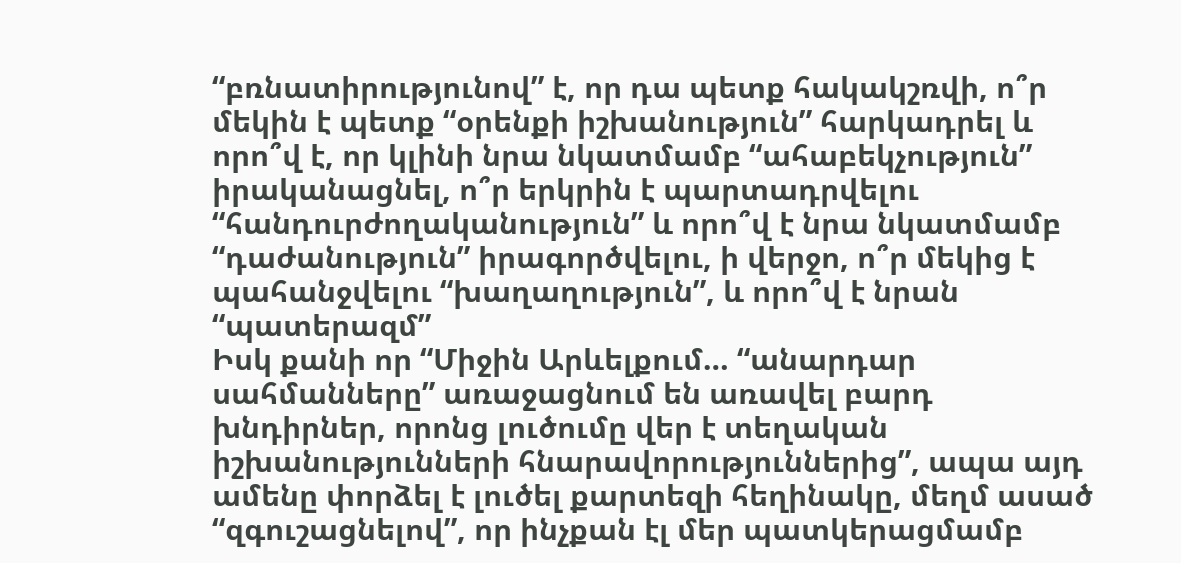“բռնատիրությունով” է, որ դա պետք հակակշռվի, ո՞ր մեկին է պետք “օրենքի իշխանություն” հարկադրել և որո՞վ է, որ կլինի նրա նկատմամբ “ահաբեկչություն” իրականացնել, ո՞ր երկրին է պարտադրվելու “հանդուրժողականություն” և որո՞վ է նրա նկատմամբ “դաժանություն” իրագործվելու, ի վերջո, ո՞ր մեկից է պահանջվելու “խաղաղություն”, և որո՞վ է նրան “պատերազմ”
Իսկ քանի որ “Միջին Արևելքում… “անարդար սահմանները” առաջացնում են առավել բարդ խնդիրներ, որոնց լուծումը վեր է տեղական իշխանությունների հնարավորություններից”, ապա այդ ամենը փորձել է լուծել քարտեզի հեղինակը, մեղմ ասած “զգուշացնելով”, որ ինչքան էլ մեր պատկերացմամբ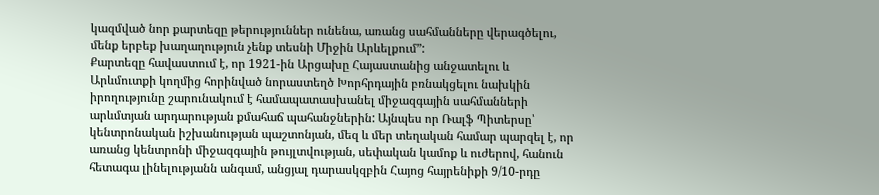կազմված նոր քարտեզը թերություններ ունենա, առանց սահմանները վերագծելու, մենք երբեք խաղաղություն չենք տեսնի Միջին Արևելքում”:
Քարտեզը հավաստում է, որ 1921-ին Արցախը Հայաստանից անջատելու և Արևմուտքի կողմից հորինված նորաստեղծ Խորհրդային բռնակցելու նախկին իրողությունը շարունակում է համապատասխանել միջազգային սահմանների արևմտյան արդարության քմահաճ պահանջներին: Այնպես որ Ռալֆ Պիտերսը՝ կենտրոնական իշխանության պաշտոնյան, մեզ և մեր տեղական համար պարզել է, որ առանց կենտրոնի միջազգային թույլտվության, սեփական կամոք և ուժերով, հանուն հետագա լինելությանն անգամ, անցյալ դարասկզբին Հայոց հայրենիքի 9/10-րդը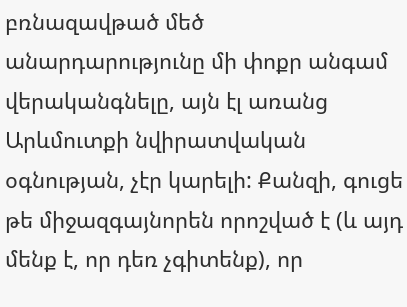բռնազավթած մեծ անարդարությունը մի փոքր անգամ վերականգնելը, այն էլ առանց Արևմուտքի նվիրատվական օգնության, չէր կարելի: Քանզի, գուցե թե միջազգայնորեն որոշված է (և այդ մենք է, որ դեռ չգիտենք), որ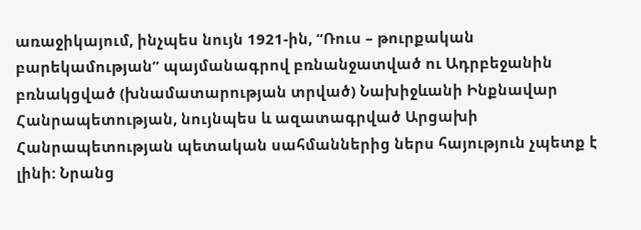առաջիկայում, ինչպես նույն 1921-ին, “Ռուս – թուրքական բարեկամության” պայմանագրով բռնանջատված ու Ադրբեջանին բռնակցված (խնամատարության տրված) Նախիջևանի Ինքնավար Հանրապետության, նույնպես և ազատագրված Արցախի Հանրապետության պետական սահմաններից ներս հայություն չպետք է լինի: Նրանց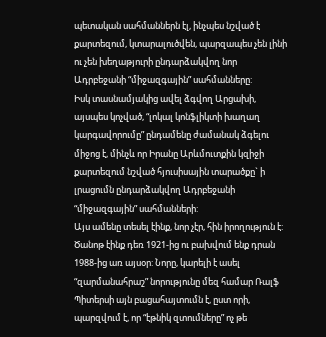պետական սահմաններն էլ, ինչպես նշված է քարտեզում, կտարալուծվեն, պարզապես չեն լինի ու չեն խեղաթյուրի ընդարձակվող նոր Ադրբեջանի “միջազգային” սահմանները:
Իսկ տասնամյակից ավել ձգվող Արցախի, այսպես կոչված, “լոկալ կոնֆլիկտի խաղաղ կարգավորումը” ընդամենը ժամանակ ձգելու միջոց է, մինչև որ Իրանը Արևմուտքին կզիջի քարտեզում նշված հյուսիսային տարածքը` ի լրացումն ընդարձակվող Ադրբեջանի “միջազգային” սահմանների:
Այս ամենը տեսել էինք, նոր չէր, հին իրողություն է: Ծանոթ էինք դեռ 1921-ից ու բախվում ենք դրան 1988-ից առ այսօր: Նորը, կարելի է ասել “զարմանահրաշ” նորությունը մեզ համար Ռալֆ Պիտերսի այն բացահայտումն է, ըստ որի, պարզվում է, որ “էթնիկ զտումները” ոչ թե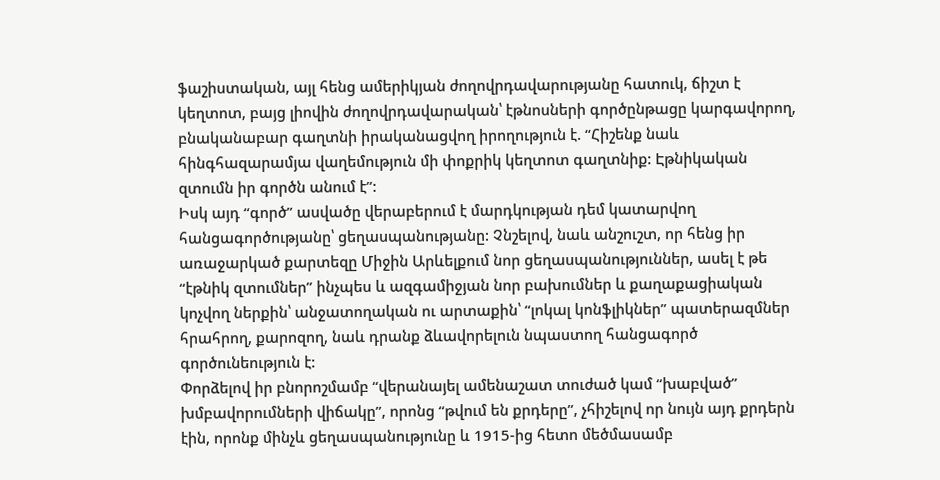ֆաշիստական, այլ հենց ամերիկյան ժողովրդավարությանը հատուկ, ճիշտ է կեղտոտ, բայց լիովին ժողովրդավարական՝ էթնոսների գործընթացը կարգավորող, բնականաբար գաղտնի իրականացվող իրողություն է. “Հիշենք նաև հինգհազարամյա վաղեմություն մի փոքրիկ կեղտոտ գաղտնիք: Էթնիկական զտումն իր գործն անում է”:
Իսկ այդ “գործ” ասվածը վերաբերում է մարդկության դեմ կատարվող հանցագործությանը՝ ցեղասպանությանը: Չնշելով, նաև անշուշտ, որ հենց իր առաջարկած քարտեզը Միջին Արևելքում նոր ցեղասպանություններ, ասել է թե “էթնիկ զտումներ” ինչպես և ազգամիջյան նոր բախումներ և քաղաքացիական կոչվող ներքին՝ անջատողական ու արտաքին՝ “լոկալ կոնֆլիկներ” պատերազմներ հրահրող, քարոզող, նաև դրանք ձևավորելուն նպաստող հանցագործ գործունեություն է:
Փորձելով իր բնորոշմամբ “վերանայել ամենաշատ տուժած կամ “խաբված” խմբավորումների վիճակը”, որոնց “թվում են քրդերը”, չհիշելով որ նույն այդ քրդերն էին, որոնք մինչև ցեղասպանությունը և 1915-ից հետո մեծմասամբ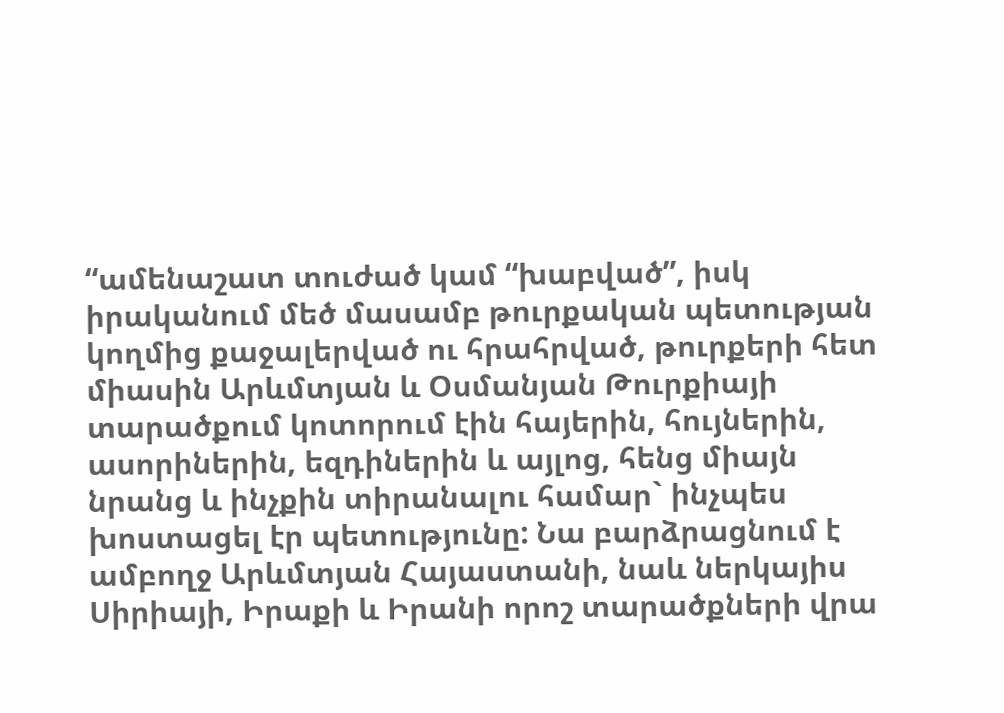“ամենաշատ տուժած կամ “խաբված”, իսկ իրականում մեծ մասամբ թուրքական պետության կողմից քաջալերված ու հրահրված, թուրքերի հետ միասին Արևմտյան և Օսմանյան Թուրքիայի տարածքում կոտորում էին հայերին, հույներին, ասորիներին, եզդիներին և այլոց, հենց միայն նրանց և ինչքին տիրանալու համար` ինչպես խոստացել էր պետությունը: Նա բարձրացնում է ամբողջ Արևմտյան Հայաստանի, նաև ներկայիս Սիրիայի, Իրաքի և Իրանի որոշ տարածքների վրա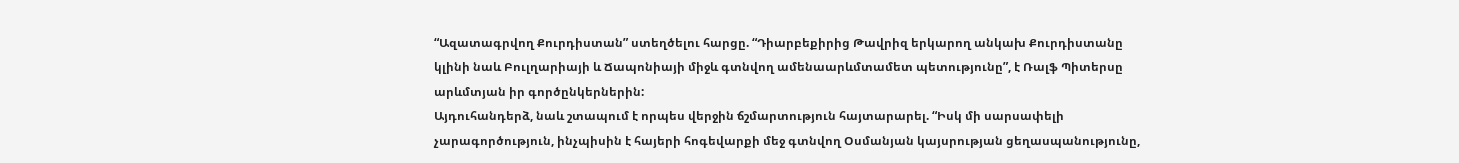“Ազատագրվող Քուրդիստան” ստեղծելու հարցը. “Դիարբեքիրից Թավրիզ երկարող անկախ Քուրդիստանը կլինի նաև Բուլղարիայի և Ճապոնիայի միջև գտնվող ամենաարևմտամետ պետությունը”, է Ռալֆ Պիտերսը արևմտյան իր գործընկերներին:
Այդուհանդերձ, նաև շտապում է որպես վերջին ճշմարտություն հայտարարել. “Իսկ մի սարսափելի չարագործություն, ինչպիսին է հայերի հոգեվարքի մեջ գտնվող Օսմանյան կայսրության ցեղասպանությունը,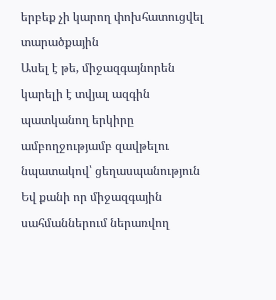երբեք չի կարող փոխհատուցվել տարածքային
Ասել է թե, միջազգայնորեն կարելի է տվյալ ազգին պատկանող երկիրը ամբողջությամբ զավթելու նպատակով՝ ցեղասպանություն Եվ քանի որ միջազգային սահմաններում ներառվող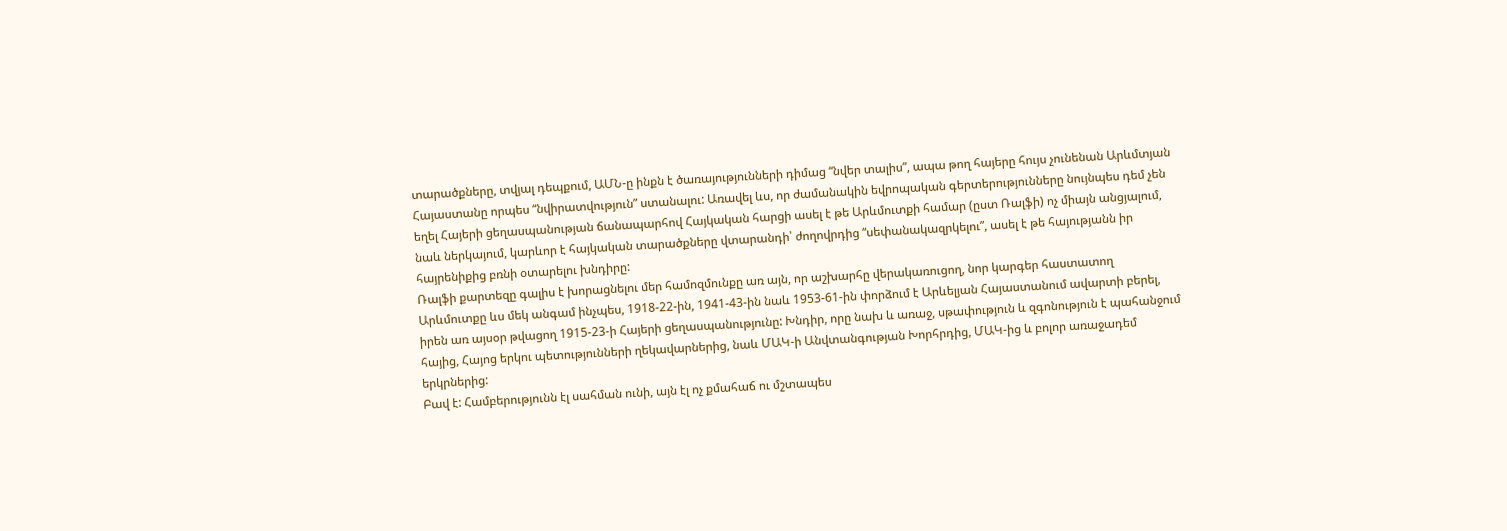տարածքները, տվյալ դեպքում, ԱՄՆ-ը ինքն է ծառայությունների դիմաց “նվեր տալիս”, ապա թող հայերը հույս չունենան Արևմտյան Հայաստանը որպես “նվիրատվություն” ստանալու: Առավել ևս, որ ժամանակին եվրոպական գերտերությունները նույնպես դեմ չեն եղել Հայերի ցեղասպանության ճանապարհով Հայկական հարցի ասել է թե Արևմուտքի համար (ըստ Ռալֆի) ոչ միայն անցյալում, նաև ներկայում, կարևոր է հայկական տարածքները վտարանդի՝ ժողովրդից “սեփանակազրկելու”, ասել է թե հայությանն իր հայրենիքից բռնի օտարելու խնդիրը:
Ռալֆի քարտեզը գալիս է խորացնելու մեր համոզմունքը առ այն, որ աշխարհը վերակառուցող, նոր կարգեր հաստատող Արևմուտքը ևս մեկ անգամ ինչպես, 1918-22-ին, 1941-43-ին նաև 1953-61-ին փորձում է Արևելյան Հայաստանում ավարտի բերել, իրեն առ այսօր թվացող 1915-23-ի Հայերի ցեղասպանությունը: Խնդիր, որը նախ և առաջ, սթափություն և զգոնություն է պահանջում հայից, Հայոց երկու պետությունների ղեկավարներից, նաև ՄԱԿ-ի Անվտանգության Խորհրդից, ՄԱԿ-ից և բոլոր առաջադեմ երկրներից:
Բավ է: Համբերությունն էլ սահման ունի, այն էլ ոչ քմահաճ ու մշտապես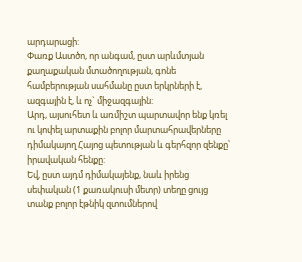արդարացի:
Փառք Աստծո, որ անգամ, ըստ արևմտյան քաղաքական մտածողության, գոնե համբերության սահմանը ըստ երկրների է, ազգային է, և ոչ` միջազգային:
Արդ, այսուհետ և առմիշտ պարտավոր ենք կռել ու կոփել արտաքին բոլոր մարտահրավերները դիմակայող Հայոց պետության և գերհզոր զենքը՝ իրավական հենքը:
Եվ, ըստ այդմ դիմակայենք, նաև իրենց սեփական (1 քառակուսի մետր) տեղը ցույց տանք բոլոր էթնիկ զտումներով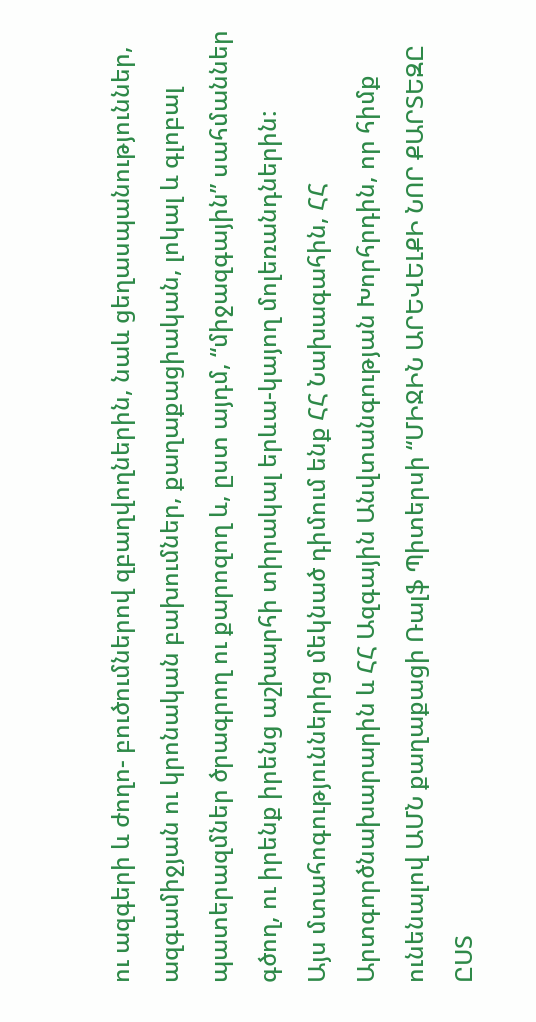ու ազգերի և ժողո- բուծումներով զբաղվողներին, նաև ցեղասպանություններ, ազգամիջյան ու կրոնական բախումներ, քաղաքացիական, լոկալ և գլոբալ պատերազմներ ծրագրող ու քարոզող և, ըստ այդմ, “միջազգային” սահմաններ գծող, ու իրենք իրենց աշխարհի տիրակալ երևա-կայող մոլեռանդներին:
Այս մտահոգություններից մեկնած դիմում ենք ՀՀ Նախագահին, ՀՀ Արտգործնախարարին և ՀՀ Ազգային Անվտանգության Խորհրդին, որ հիմք ունենալով ԱՄՆ քաղաքացի Ռալֆ Պիտերսի “ՄԻՋԻՆ ԱՐԵՎԵԼՔԻ ՆՈՐ ՔԱՐՏԵԶԸ ԸՍՏ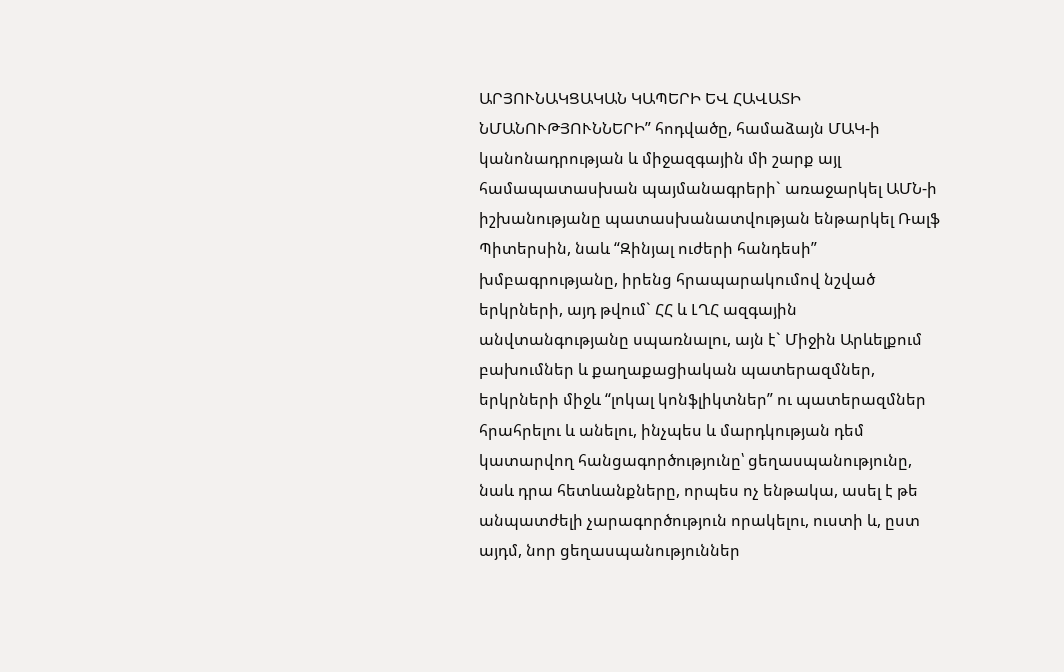ԱՐՅՈՒՆԱԿՑԱԿԱՆ ԿԱՊԵՐԻ ԵՎ ՀԱՎԱՏԻ ՆՄԱՆՈՒԹՅՈՒՆՆԵՐԻ” հոդվածը, համաձայն ՄԱԿ-ի կանոնադրության և միջազգային մի շարք այլ համապատասխան պայմանագրերի` առաջարկել ԱՄՆ-ի իշխանությանը պատասխանատվության ենթարկել Ռալֆ Պիտերսին, նաև “Զինյալ ուժերի հանդեսի” խմբագրությանը, իրենց հրապարակումով նշված երկրների, այդ թվում` ՀՀ և ԼՂՀ ազգային անվտանգությանը սպառնալու, այն է` Միջին Արևելքում բախումներ և քաղաքացիական պատերազմներ, երկրների միջև “լոկալ կոնֆլիկտներ” ու պատերազմներ հրահրելու և անելու, ինչպես և մարդկության դեմ կատարվող հանցագործությունը՝ ցեղասպանությունը, նաև դրա հետևանքները, որպես ոչ ենթակա, ասել է թե անպատժելի չարագործություն որակելու, ուստի և, ըստ այդմ, նոր ցեղասպանություններ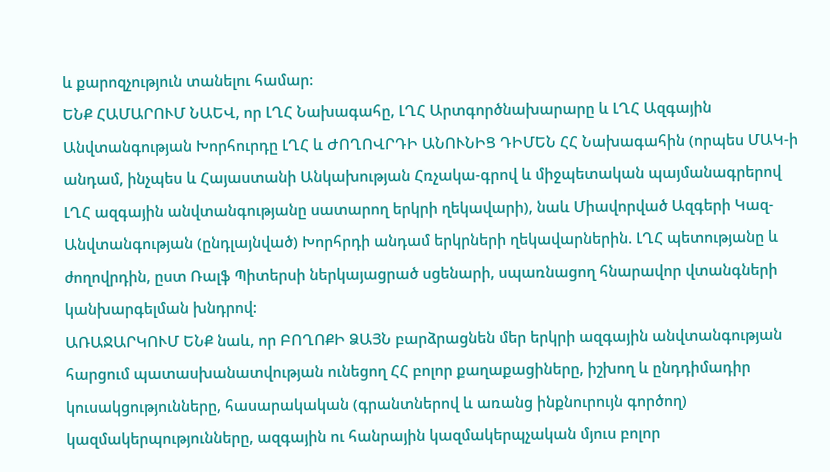և քարոզչություն տանելու համար:
ԵՆՔ ՀԱՄԱՐՈՒՄ ՆԱԵՎ, որ ԼՂՀ Նախագահը, ԼՂՀ Արտգործնախարարը և ԼՂՀ Ազգային Անվտանգության Խորհուրդը ԼՂՀ և ԺՈՂՈՎՐԴԻ ԱՆՈՒՆԻՑ ԴԻՄԵՆ ՀՀ Նախագահին (որպես ՄԱԿ-ի անդամ, ինչպես և Հայաստանի Անկախության Հռչակա-գրով և միջպետական պայմանագրերով ԼՂՀ ազգային անվտանգությանը սատարող երկրի ղեկավարի), նաև Միավորված Ազգերի Կազ- Անվտանգության (ընդլայնված) Խորհրդի անդամ երկրների ղեկավարներին. ԼՂՀ պետությանը և ժողովրդին, ըստ Ռալֆ Պիտերսի ներկայացրած սցենարի, սպառնացող հնարավոր վտանգների կանխարգելման խնդրով:
ԱՌԱՋԱՐԿՈՒՄ ԵՆՔ նաև, որ ԲՈՂՈՔԻ ՁԱՅՆ բարձրացնեն մեր երկրի ազգային անվտանգության հարցում պատասխանատվության ունեցող ՀՀ բոլոր քաղաքացիները, իշխող և ընդդիմադիր կուսակցությունները, հասարակական (գրանտներով և առանց ինքնուրույն գործող) կազմակերպությունները, ազգային ու հանրային կազմակերպչական մյուս բոլոր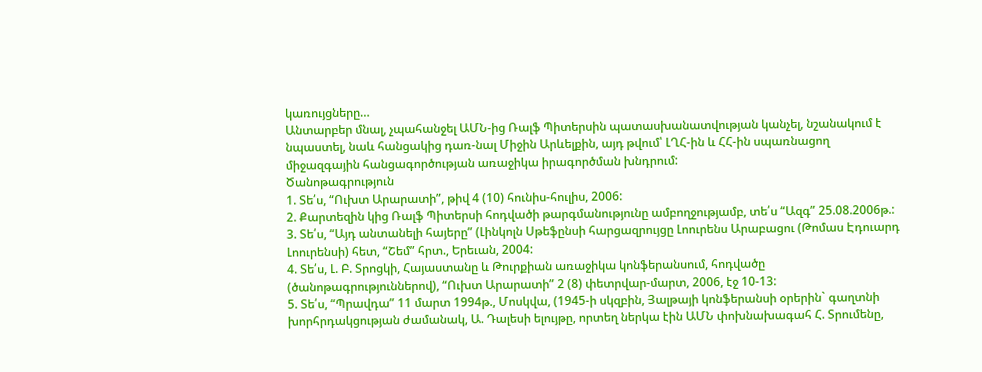կառույցները…
Անտարբեր մնալ, չպահանջել ԱՄՆ-ից Ռալֆ Պիտերսին պատասխանատվության կանչել, նշանակում է նպաստել, նաև հանցակից դառ-նալ Միջին Արևելքին, այդ թվում՝ ԼՂՀ-ին և ՀՀ-ին սպառնացող միջազգային հանցագործության առաջիկա իրագործման խնդրում:
Ծանոթագրություն
1. Տե՛ս, “Ուխտ Արարատի”, թիվ 4 (10) հունիս-հուլիս, 2006:
2. Քարտեզին կից Ռալֆ Պիտերսի հոդվածի թարգմանությունը ամբողջությամբ, տե՛ս “Ազգ” 25.08.2006թ.:
3. Տե՛ս, “Այդ անտանելի հայերը” (Լինկոլն Սթեֆընսի հարցազրույցը Լոուրենս Արաբացու (Թոմաս Էդուարդ Լոուրենսի) հետ, “Շեմ” հրտ., Երեւան, 2004:
4. Տե՛ս, Լ. Բ. Տրոցկի, Հայաստանը և Թուրքիան առաջիկա կոնֆերանսում, հոդվածը (ծանոթագրություններով), “Ուխտ Արարատի” 2 (8) փետրվար-մարտ, 2006, էջ 10-13:
5. Տե՛ս, “Պրավդա” 11 մարտ 1994թ., Մոսկվա, (1945-ի սկզբին, Յալթայի կոնֆերանսի օրերին` գաղտնի խորհրդակցության ժամանակ, Ա. Դալեսի ելույթը, որտեղ ներկա էին ԱՄՆ փոխնախագահ Հ. Տրումենը,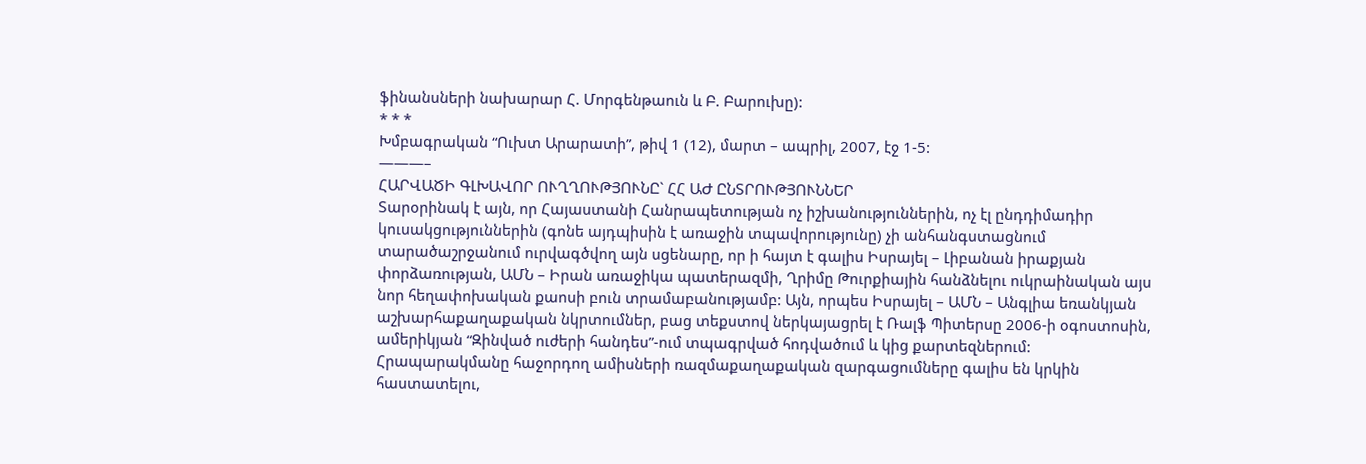ֆինանսների նախարար Հ. Մորգենթաուն և Բ. Բարուխը):
* * *
Խմբագրական “Ուխտ Արարատի”, թիվ 1 (12), մարտ – ապրիլ, 2007, էջ 1-5:
———–
ՀԱՐՎԱԾԻ ԳԼԽԱՎՈՐ ՈՒՂՂՈՒԹՅՈՒՆԸ` ՀՀ ԱԺ ԸՆՏՐՈՒԹՅՈՒՆՆԵՐ
Տարօրինակ է այն, որ Հայաստանի Հանրապետության ոչ իշխանություններին, ոչ էլ ընդդիմադիր կուսակցություններին (գոնե այդպիսին է առաջին տպավորությունը) չի անհանգստացնում տարածաշրջանում ուրվագծվող այն սցենարը, որ ի հայտ է գալիս Իսրայել – Լիբանան իրաքյան փորձառության, ԱՄՆ – Իրան առաջիկա պատերազմի, Ղրիմը Թուրքիային հանձնելու ուկրաինական այս նոր հեղափոխական քաոսի բուն տրամաբանությամբ: Այն, որպես Իսրայել – ԱՄՆ – Անգլիա եռանկյան աշխարհաքաղաքական նկրտումներ, բաց տեքստով ներկայացրել է Ռալֆ Պիտերսը 2006-ի օգոստոսին, ամերիկյան “Զինված ուժերի հանդես”-ում տպագրված հոդվածում և կից քարտեզներում:
Հրապարակմանը հաջորդող ամիսների ռազմաքաղաքական զարգացումները գալիս են կրկին հաստատելու,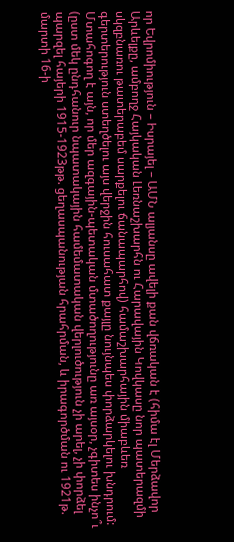որ Եվրոմիություն – Իսրայել – ԱՄՆ ալյանսը ավելի քան վճռական է (հիմա էլ Մերձավոր Արևելքը, ամբողջ Հայկական Լեռնաշխարհն ու Հարավային Կովկասը նոր պատերազմի սկզբնառու թատերաբեմ սարքելու ճանապարհով) համաշխարհային միաբևեռ գերտերություն ստեղծելու այս վերջին հուսահատ քայլը նույնպես փորձարկելու խնդրում:
Մտահոգող է այն, որ մեր ազգային-պետական մտածողությունը առ այսօր, չգիտես ինչո՞ւ (ըստ մեկ ընդհանուր նպատակային համեմատական վերլուծություն չի արել, չի փորձել պարզել հայերի 1915-1923թթ. ցեղասպանության հրահրման, և իրագործման ու 1921թ. մարտի 16-ի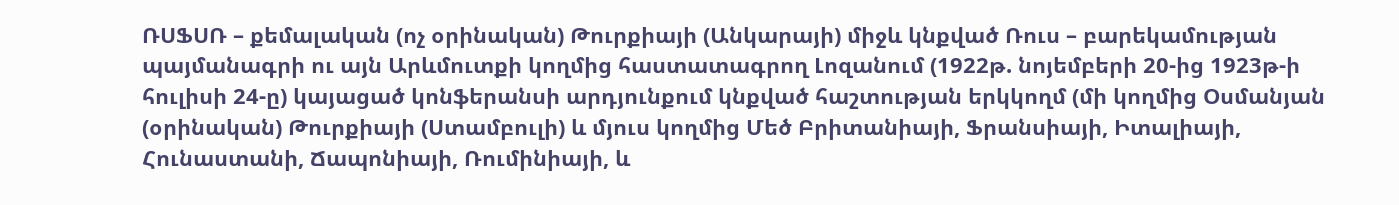ՌՍՖՍՌ – քեմալական (ոչ օրինական) Թուրքիայի (Անկարայի) միջև կնքված Ռուս – բարեկամության պայմանագրի ու այն Արևմուտքի կողմից հաստատագրող Լոզանում (1922թ. նոյեմբերի 20-ից 1923թ-ի հուլիսի 24-ը) կայացած կոնֆերանսի արդյունքում կնքված հաշտության երկկողմ (մի կողմից Օսմանյան (օրինական) Թուրքիայի (Ստամբուլի) և մյուս կողմից Մեծ Բրիտանիայի, Ֆրանսիայի, Իտալիայի, Հունաստանի, Ճապոնիայի, Ռումինիայի, և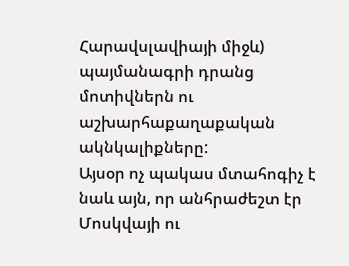Հարավսլավիայի միջև) պայմանագրի դրանց մոտիվներն ու աշխարհաքաղաքական ակնկալիքները:
Այսօր ոչ պակաս մտահոգիչ է նաև այն, որ անհրաժեշտ էր Մոսկվայի ու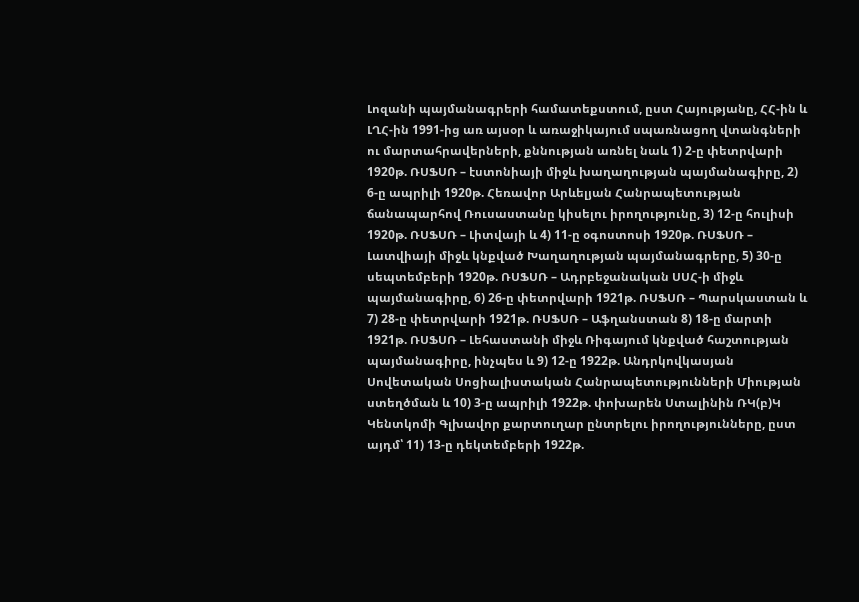Լոզանի պայմանագրերի համատեքստում, ըստ Հայությանը, ՀՀ-ին և ԼՂՀ-ին 1991-ից առ այսօր և առաջիկայում սպառնացող վտանգների ու մարտահրավերների, քննության առնել նաև 1) 2-ը փետրվարի 1920թ. ՌՍՖՍՌ – էստոնիայի միջև խաղաղության պայմանագիրը, 2) 6-ը ապրիլի 1920թ. Հեռավոր Արևելյան Հանրապետության ճանապարհով Ռուսաստանը կիսելու իրողությունը, 3) 12-ը հուլիսի 1920թ. ՌՍՖՍՌ – Լիտվայի և 4) 11-ը օգոստոսի 1920թ. ՌՍՖՍՌ – Լատվիայի միջև կնքված Խաղաղության պայմանագրերը, 5) 30-ը սեպտեմբերի 1920թ. ՌՍՖՍՌ – Ադրբեջանական ՍՍՀ-ի միջև պայմանագիրը, 6) 26-ը փետրվարի 1921թ. ՌՍՖՍՌ – Պարսկաստան և 7) 28-ը փետրվարի 1921թ. ՌՍՖՍՌ – Աֆղանստան 8) 18-ը մարտի 1921թ. ՌՍՖՍՌ – Լեհաստանի միջև Ռիգայում կնքված հաշտության պայմանագիրը, ինչպես և 9) 12-ը 1922թ. Անդրկովկասյան Սովետական Սոցիալիստական Հանրապետությունների Միության ստեղծման և 10) 3-ը ապրիլի 1922թ. փոխարեն Ստալինին ՌԿ(բ)Կ Կենտկոմի Գլխավոր քարտուղար ընտրելու իրողությունները, ըստ այդմ՝ 11) 13-ը դեկտեմբերի 1922թ.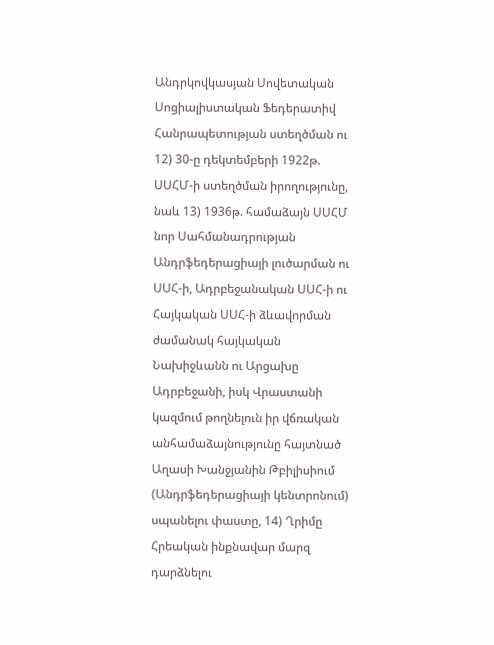Անդրկովկասյան Սովետական Սոցիալիստական Ֆեդերատիվ Հանրապետության ստեղծման ու 12) 30-ը դեկտեմբերի 1922թ. ՍՍՀՄ-ի ստեղծման իրողությունը, նաև 13) 1936թ. համաձայն ՍՍՀՄ նոր Սահմանադրության Անդրֆեդերացիայի լուծարման ու ՍՍՀ-ի, Ադրբեջանական ՍՍՀ-ի ու Հայկական ՍՍՀ-ի ձևավորման ժամանակ հայկական Նախիջևանն ու Արցախը Ադրբեջանի, իսկ Վրաստանի կազմում թողնելուն իր վճռական անհամաձայնությունը հայտնած Աղասի Խանջյանին Թբիլիսիում (Անդրֆեդերացիայի կենտրոնում) սպանելու փաստը, 14) Ղրիմը Հրեական ինքնավար մարզ դարձնելու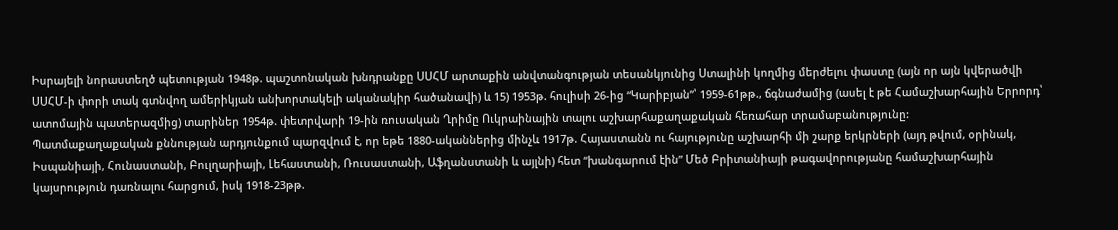Իսրայելի նորաստեղծ պետության 1948թ. պաշտոնական խնդրանքը ՍՍՀՄ արտաքին անվտանգության տեսանկյունից Ստալինի կողմից մերժելու փաստը (այն որ այն կվերածվի ՍՍՀՄ-ի փորի տակ գտնվող ամերիկյան անխորտակելի ականակիր հածանավի) և 15) 1953թ. հուլիսի 26-ից “Կարիբյան”՝ 1959-61թթ., ճգնաժամից (ասել է թե Համաշխարհային Երրորդ՝ ատոմային պատերազմից) տարիներ 1954թ. փետրվարի 19-ին ռուսական Ղրիմը Ուկրաինային տալու աշխարհաքաղաքական հեռահար տրամաբանությունը:
Պատմաքաղաքական քննության արդյունքում պարզվում է, որ եթե 1880-ականներից մինչև 1917թ. Հայաստանն ու հայությունը աշխարհի մի շարք երկրների (այդ թվում, օրինակ, Իսպանիայի, Հունաստանի, Բուլղարիայի, Լեհաստանի, Ռուսաստանի, Աֆղանստանի և այլնի) հետ “խանգարում էին” Մեծ Բրիտանիայի թագավորությանը համաշխարհային կայսրություն դառնալու հարցում, իսկ 1918-23թթ.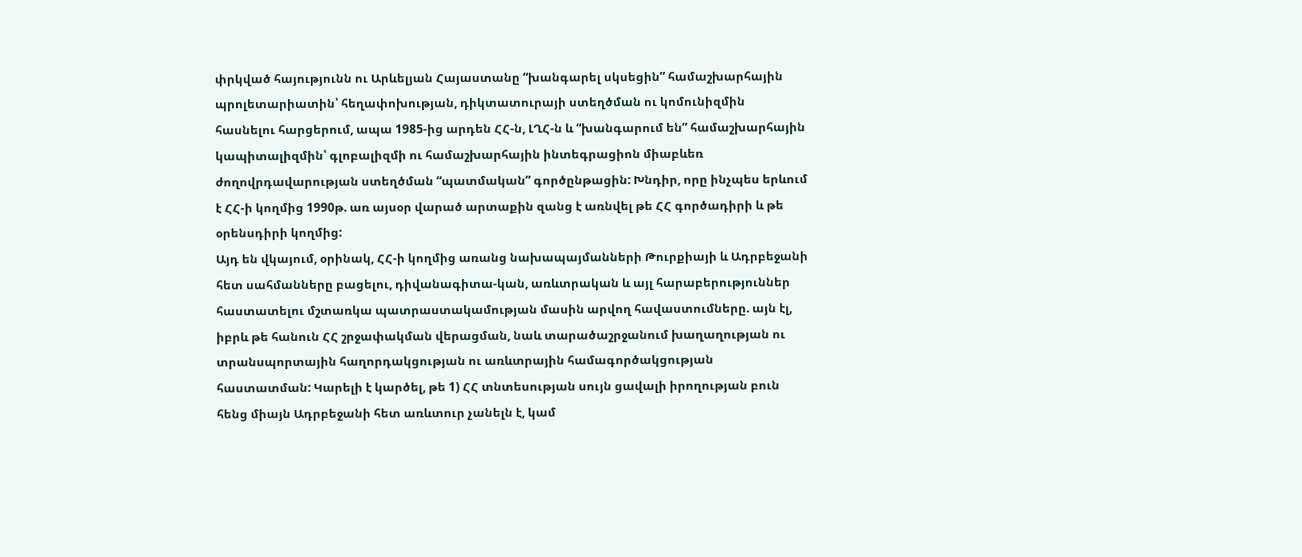փրկված հայությունն ու Արևելյան Հայաստանը “խանգարել սկսեցին” համաշխարհային պրոլետարիատին՝ հեղափոխության, դիկտատուրայի ստեղծման ու կոմունիզմին հասնելու հարցերում, ապա 1985-ից արդեն ՀՀ-ն, ԼՂՀ-ն և “խանգարում են” համաշխարհային կապիտալիզմին՝ գլոբալիզմի ու համաշխարհային ինտեգրացիոն միաբևեռ ժողովրդավարության ստեղծման “պատմական” գործընթացին: Խնդիր, որը ինչպես երևում է ՀՀ-ի կողմից 1990թ. առ այսօր վարած արտաքին զանց է առնվել թե ՀՀ գործադիրի և թե օրենսդիրի կողմից:
Այդ են վկայում, օրինակ, ՀՀ-ի կողմից առանց նախապայմանների Թուրքիայի և Ադրբեջանի հետ սահմանները բացելու, դիվանագիտա-կան, առևտրական և այլ հարաբերություններ հաստատելու մշտառկա պատրաստակամության մասին արվող հավաստումները. այն էլ, իբրև թե հանուն ՀՀ շրջափակման վերացման, նաև տարածաշրջանում խաղաղության ու տրանսպորտային հաղորդակցության ու առևտրային համագործակցության հաստատման: Կարելի է կարծել, թե 1) ՀՀ տնտեսության սույն ցավալի իրողության բուն հենց միայն Ադրբեջանի հետ առևտուր չանելն է, կամ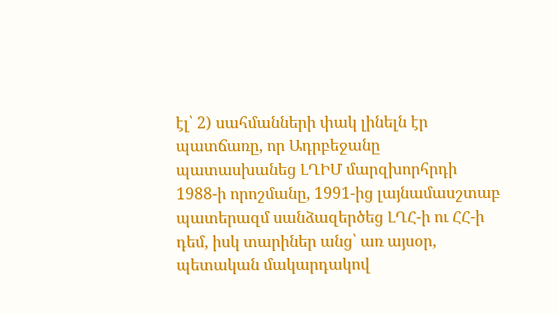էլ՝ 2) սահմանների փակ լինելն էր պատճառը, որ Ադրբեջանը պատասխանեց ԼՂԻՄ մարզխորհրդի 1988-ի որոշմանը, 1991-ից լայնամասշտաբ պատերազմ սանձազերծեց ԼՂՀ-ի ու ՀՀ-ի դեմ, իսկ տարիներ անց՝ առ այսօր, պետական մակարդակով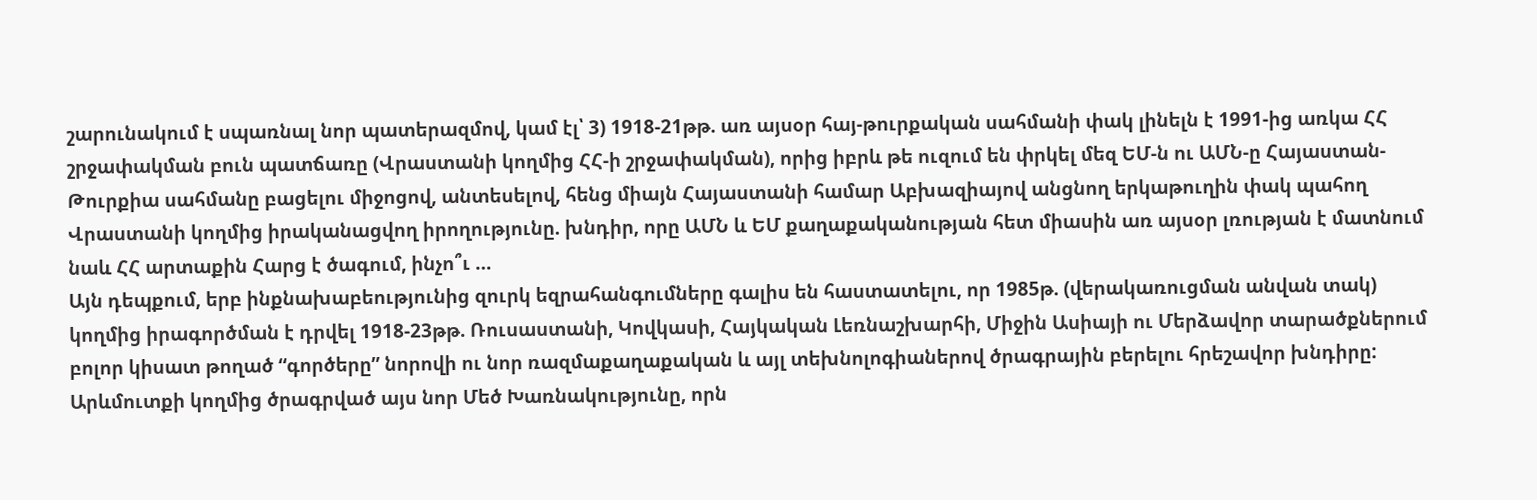շարունակում է սպառնալ նոր պատերազմով, կամ էլ՝ 3) 1918-21թթ. առ այսօր հայ-թուրքական սահմանի փակ լինելն է 1991-ից առկա ՀՀ շրջափակման բուն պատճառը (Վրաստանի կողմից ՀՀ-ի շրջափակման), որից իբրև թե ուզում են փրկել մեզ ԵՄ-ն ու ԱՄՆ-ը Հայաստան-Թուրքիա սահմանը բացելու միջոցով, անտեսելով, հենց միայն Հայաստանի համար Աբխազիայով անցնող երկաթուղին փակ պահող Վրաստանի կողմից իրականացվող իրողությունը. խնդիր, որը ԱՄՆ և ԵՄ քաղաքականության հետ միասին առ այսօր լռության է մատնում նաև ՀՀ արտաքին Հարց է ծագում, ինչո՞ւ …
Այն դեպքում, երբ ինքնախաբեությունից զուրկ եզրահանգումները գալիս են հաստատելու, որ 1985թ. (վերակառուցման անվան տակ) կողմից իրագործման է դրվել 1918-23թթ. Ռուսաստանի, Կովկասի, Հայկական Լեռնաշխարհի, Միջին Ասիայի ու Մերձավոր տարածքներում բոլոր կիսատ թողած “գործերը” նորովի ու նոր ռազմաքաղաքական և այլ տեխնոլոգիաներով ծրագրային բերելու հրեշավոր խնդիրը:
Արևմուտքի կողմից ծրագրված այս նոր Մեծ Խառնակությունը, որն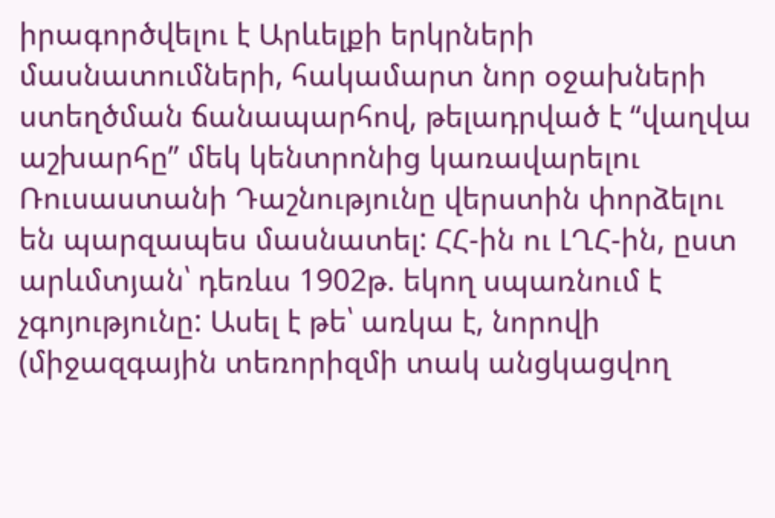իրագործվելու է Արևելքի երկրների մասնատումների, հակամարտ նոր օջախների ստեղծման ճանապարհով, թելադրված է “վաղվա աշխարհը” մեկ կենտրոնից կառավարելու Ռուսաստանի Դաշնությունը վերստին փորձելու են պարզապես մասնատել: ՀՀ-ին ու ԼՂՀ-ին, ըստ արևմտյան՝ դեռևս 1902թ. եկող սպառնում է չգոյությունը: Ասել է թե՝ առկա է, նորովի (միջազգային տեռորիզմի տակ անցկացվող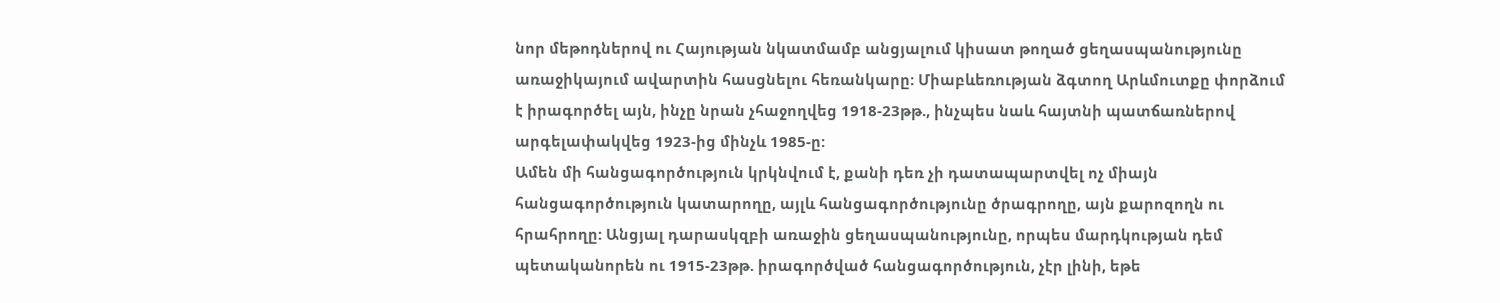նոր մեթոդներով ու Հայության նկատմամբ անցյալում կիսատ թողած ցեղասպանությունը առաջիկայում ավարտին հասցնելու հեռանկարը: Միաբևեռության ձգտող Արևմուտքը փորձում է իրագործել այն, ինչը նրան չհաջողվեց 1918-23թթ., ինչպես նաև հայտնի պատճառներով արգելափակվեց 1923-ից մինչև 1985-ը:
Ամեն մի հանցագործություն կրկնվում է, քանի դեռ չի դատապարտվել ոչ միայն հանցագործություն կատարողը, այլև հանցագործությունը ծրագրողը, այն քարոզողն ու հրահրողը: Անցյալ դարասկզբի առաջին ցեղասպանությունը, որպես մարդկության դեմ պետականորեն ու 1915-23թթ. իրագործված հանցագործություն, չէր լինի, եթե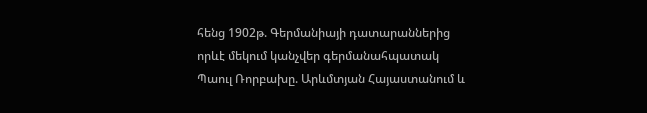հենց 1902թ. Գերմանիայի դատարաններից որևէ մեկում կանչվեր գերմանահպատակ Պաուլ Ռորբախը. Արևմտյան Հայաստանում և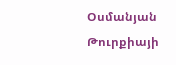Օսմանյան Թուրքիայի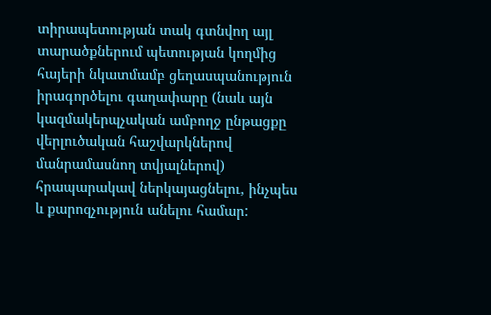տիրապետության տակ գտնվող այլ տարածքներում պետության կողմից հայերի նկատմամբ ցեղասպանություն իրագործելու գաղափարը (նաև այն կազմակերպչական ամբողջ ընթացքը վերլուծական հաշվարկներով մանրամասնող տվյալներով) հրապարակավ ներկայացնելու, ինչպես և քարոզչություն անելու համար: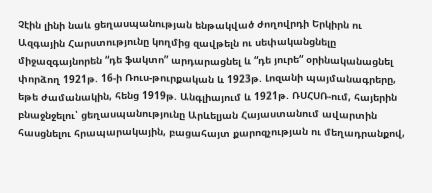Չէին լինի նաև ցեղասպանության ենթակված ժողովրդի Երկիրն ու Ազգային Հարստությունը կողմից զավթելն ու սեփականցնելը միջազգայնորեն “դե ֆակտո” արդարացնել և “դե յուրե“ օրինականացնել փորձող 1921թ. 16-ի Ռուս-թուրքական և 1923թ. Լոզանի պայմանագրերը, եթե ժամանակին, հենց 1919թ. Անգլիայում և 1921թ. ՌՍՀՍՌ-ում, հայերին բնաջնջելու՝ ցեղասպանությունը Արևելյան Հայաստանում ավարտին հասցնելու հրապարակային, բացահայտ քարոզչության ու մեղադրանքով,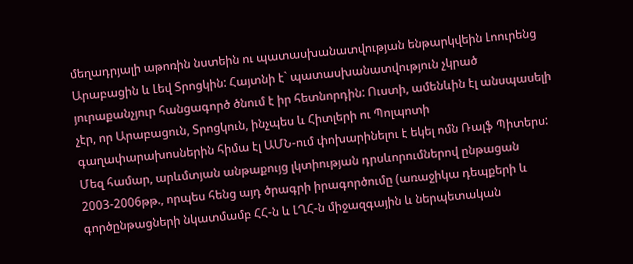մեղադրյալի աթոռին նստեին ու պատասխանատվության ենթարկվեին Լոուրենց Արաբացին և Լեվ Տրոցկին: Հայտնի է` պատասխանատվություն չկրած յուրաքանչյուր հանցագործ ծնում է իր հետնորդին: Ուստի, ամենևին էլ անսպասելի չէր, որ Արաբացուն, Տրոցկուն, ինչպես և Հիտլերի ու Պոլպոտի գաղափարախոսներին հիմա էլ ԱՄՆ-ում փոխարինելու է եկել ոմն Ռալֆ Պիտերս:
Մեզ համար, արևմտյան անթաքույց լկտիության դրսևորումներով ընթացան 2003-2006թթ., որպես հենց այդ ծրագրի իրագործումը (առաջիկա դեպքերի և գործընթացների նկատմամբ ՀՀ-ն և ԼՂՀ-ն միջազգային և ներպետական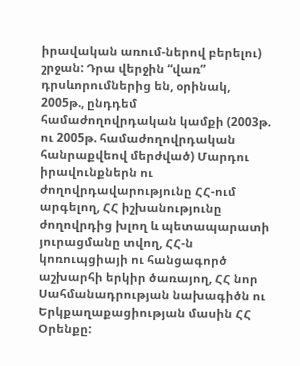իրավական առում-ներով բերելու) շրջան: Դրա վերջին “վառ” դրսևորումներից են, օրինակ, 2005թ., ընդդեմ համաժողովրդական կամքի (2003թ. ու 2005թ. համաժողովրդական հանրաքվեով մերժված) Մարդու իրավունքներն ու ժողովրդավարությունը ՀՀ-ում արգելող, ՀՀ իշխանությունը ժողովրդից խլող և պետապարատի յուրացմանը տվող, ՀՀ-ն կոռուպցիայի ու հանցագործ աշխարհի երկիր ծառայող, ՀՀ նոր Սահմանադրության նախագիծն ու Երկքաղաքացիության մասին ՀՀ Օրենքը: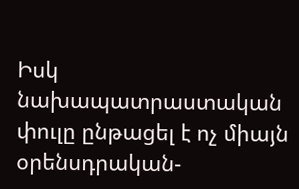Իսկ նախապատրաստական փուլը ընթացել է ոչ միայն օրենսդրական-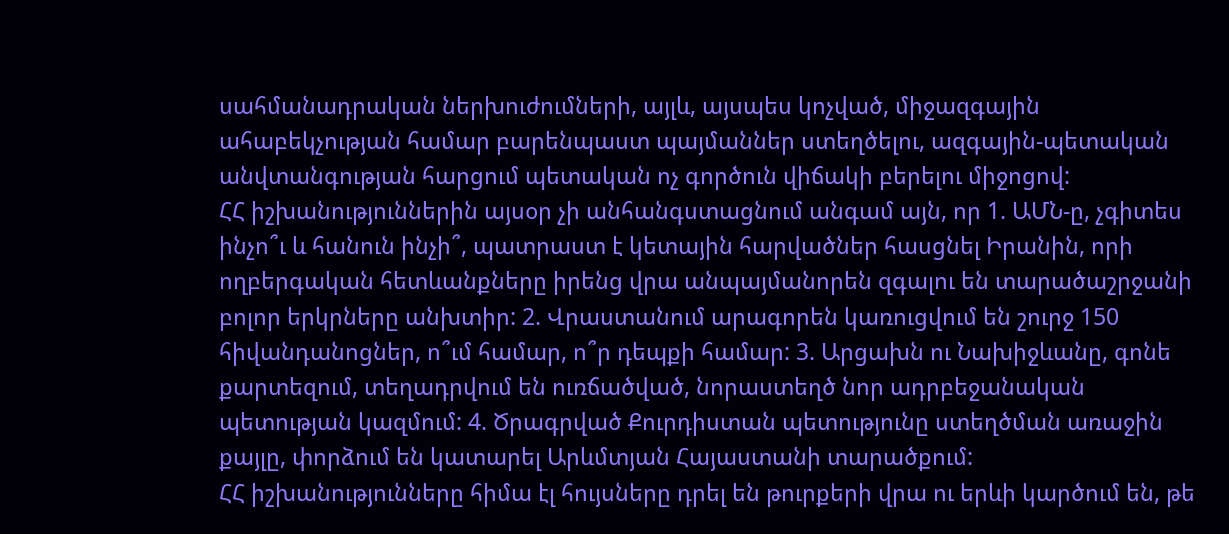սահմանադրական ներխուժումների, այլև, այսպես կոչված, միջազգային ահաբեկչության համար բարենպաստ պայմաններ ստեղծելու, ազգային-պետական անվտանգության հարցում պետական ոչ գործուն վիճակի բերելու միջոցով:
ՀՀ իշխանություններին այսօր չի անհանգստացնում անգամ այն, որ 1. ԱՄՆ-ը, չգիտես ինչո՞ւ և հանուն ինչի՞, պատրաստ է կետային հարվածներ հասցնել Իրանին, որի ողբերգական հետևանքները իրենց վրա անպայմանորեն զգալու են տարածաշրջանի բոլոր երկրները անխտիր: 2. Վրաստանում արագորեն կառուցվում են շուրջ 150 հիվանդանոցներ, ո՞ւմ համար, ո՞ր դեպքի համար: 3. Արցախն ու Նախիջևանը, գոնե քարտեզում, տեղադրվում են ուռճածված, նորաստեղծ նոր ադրբեջանական պետության կազմում: 4. Ծրագրված Քուրդիստան պետությունը ստեղծման առաջին քայլը, փորձում են կատարել Արևմտյան Հայաստանի տարածքում:
ՀՀ իշխանությունները հիմա էլ հույսները դրել են թուրքերի վրա ու երևի կարծում են, թե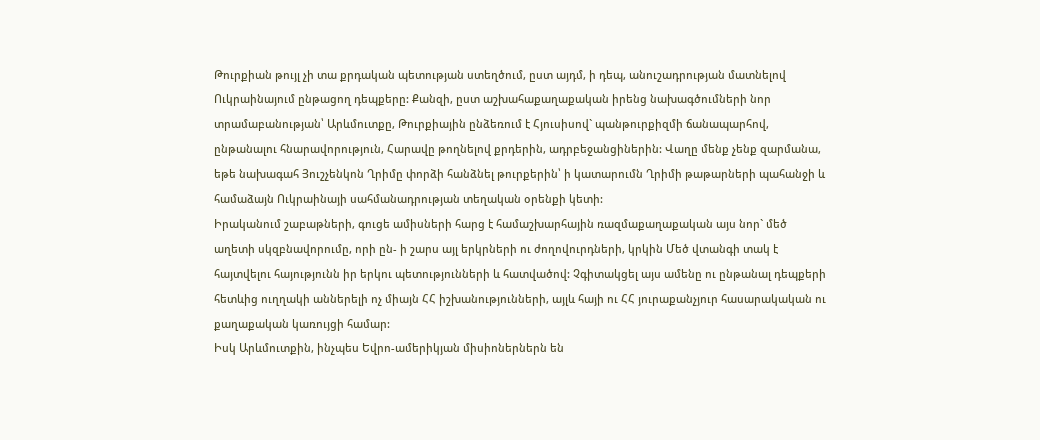Թուրքիան թույլ չի տա քրդական պետության ստեղծում, ըստ այդմ, ի դեպ, անուշադրության մատնելով Ուկրաինայում ընթացող դեպքերը: Քանզի, ըստ աշխահաքաղաքական իրենց նախագծումների նոր տրամաբանության՝ Արևմուտքը, Թուրքիային ընձեռում է Հյուսիսով` պանթուրքիզմի ճանապարհով, ընթանալու հնարավորություն, Հարավը թողնելով քրդերին, ադրբեջանցիներին: Վաղը մենք չենք զարմանա, եթե նախագահ Յուշչենկոն Ղրիմը փորձի հանձնել թուրքերին՝ ի կատարումն Ղրիմի թաթարների պահանջի և համաձայն Ուկրաինայի սահմանադրության տեղական օրենքի կետի:
Իրականում շաբաթների, գուցե ամիսների հարց է համաշխարհային ռազմաքաղաքական այս նոր` մեծ աղետի սկզբնավորումը, որի ըն- ի շարս այլ երկրների ու ժողովուրդների, կրկին Մեծ վտանգի տակ է հայտվելու հայությունն իր երկու պետությունների և հատվածով: Չգիտակցել այս ամենը ու ընթանալ դեպքերի հետևից ուղղակի աններելի ոչ միայն ՀՀ իշխանությունների, այլև հայի ու ՀՀ յուրաքանչյուր հասարակական ու քաղաքական կառույցի համար:
Իսկ Արևմուտքին, ինչպես Եվրո-ամերիկյան միսիոներներն են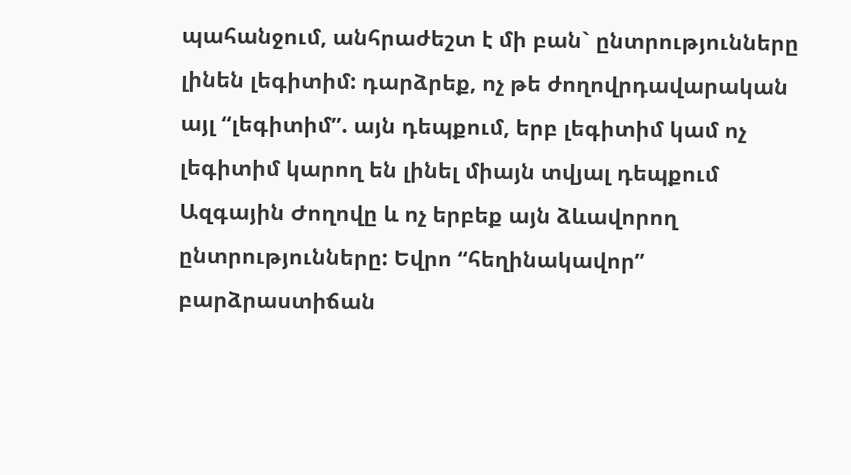պահանջում, անհրաժեշտ է մի բան` ընտրությունները լինեն լեգիտիմ: դարձրեք, ոչ թե ժողովրդավարական այլ “լեգիտիմ”. այն դեպքում, երբ լեգիտիմ կամ ոչ լեգիտիմ կարող են լինել միայն տվյալ դեպքում Ազգային Ժողովը և ոչ երբեք այն ձևավորող ընտրությունները: Եվրո “հեղինակավոր” բարձրաստիճան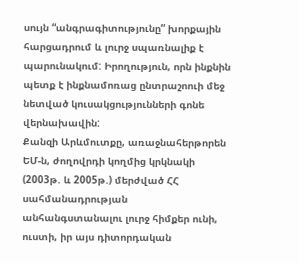սույն “անգրագիտությունը” խորքային հարցադրում և լուրջ սպառնալիք է պարունակում: Իրողություն, որն ինքնին պետք է ինքնամոռաց ընտրաշոուի մեջ նետված կուսակցությունների գոնե վերնախավին:
Քանզի Արևմուտքը, առաջնահերթորեն ԵՄ-ն, ժողովրդի կողմից կրկնակի (2003թ. և 2005թ.) մերժված ՀՀ սահմանադրության անհանգստանալու լուրջ հիմքեր ունի, ուստի, իր այս դիտորդական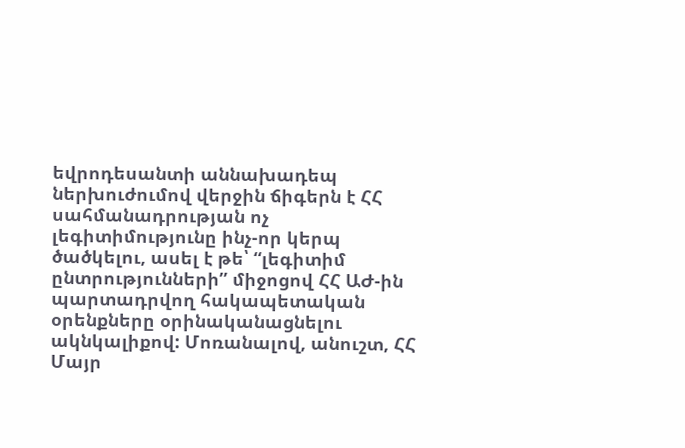եվրոդեսանտի աննախադեպ ներխուժումով վերջին ճիգերն է ՀՀ սահմանադրության ոչ լեգիտիմությունը ինչ-որ կերպ ծածկելու, ասել է թե՝ “լեգիտիմ ընտրությունների” միջոցով ՀՀ ԱԺ-ին պարտադրվող հակապետական օրենքները օրինականացնելու ակնկալիքով: Մոռանալով, անուշտ, ՀՀ Մայր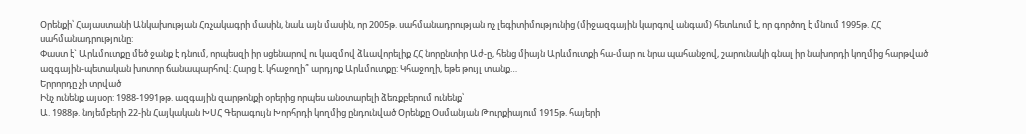Օրենքի՝ Հայաստանի Անկախության Հռչակագրի մասին, նաև այն մասին, որ 2005թ. սահմանադրության ոչ լեգիտիմությունից (միջազգային կարգով անգամ) հետևում է, որ գործող է մնում 1995թ. ՀՀ սահմանադրությունը:
Փաստ է` Արևմուտքը մեծ ջանք է դնում, որպեսզի իր սցենարով ու կազմով ձևավորելիք ՀՀ նորընտիր Աժ-ը, հենց միայն Արևմուտքի հա-մար ու նրա պահանջով, շարունակի գնալ իր նախորդի կողմից հարթված ազգային-պետական խոտոր ճանապարհով: Հարց է. կհաջողի՞ արդյոք Արևմուտքը: Կհաջողի, եթե թույլ տանք…
Երրորդը չի տրված
Ինչ ունենք այսօր: 1988-1991թթ. ազգային զարթոնքի օրերից որպես անօտարելի ձեռքբերում ունենք՝
Ա. 1988թ. նոյեմբերի 22-ին Հայկական ԽՍՀ Գերագույն Խորհրդի կողմից ընդունված Օրենքը Օսմանյան Թուրքիայում 1915թ. հայերի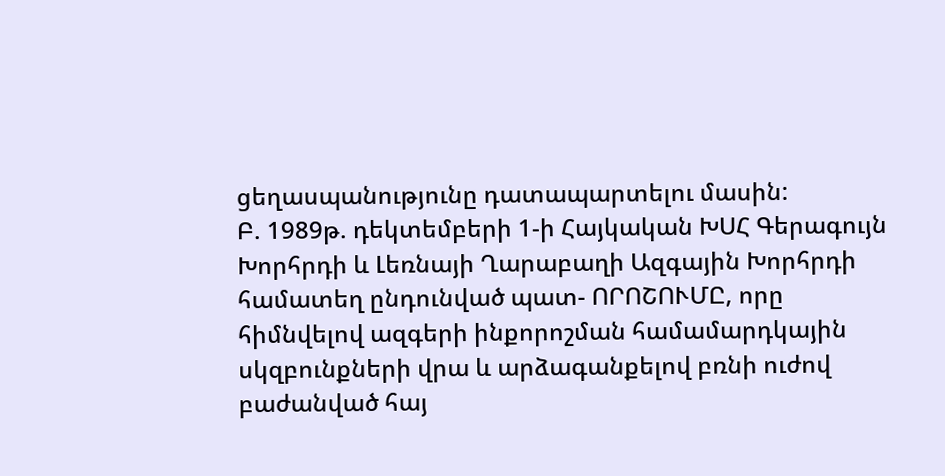ցեղասպանությունը դատապարտելու մասին:
Բ. 1989թ. դեկտեմբերի 1-ի Հայկական ԽՍՀ Գերագույն Խորհրդի և Լեռնայի Ղարաբաղի Ազգային Խորհրդի համատեղ ընդունված պատ- ՈՐՈՇՈՒՄԸ, որը հիմնվելով ազգերի ինքորոշման համամարդկային սկզբունքների վրա և արձագանքելով բռնի ուժով բաժանված հայ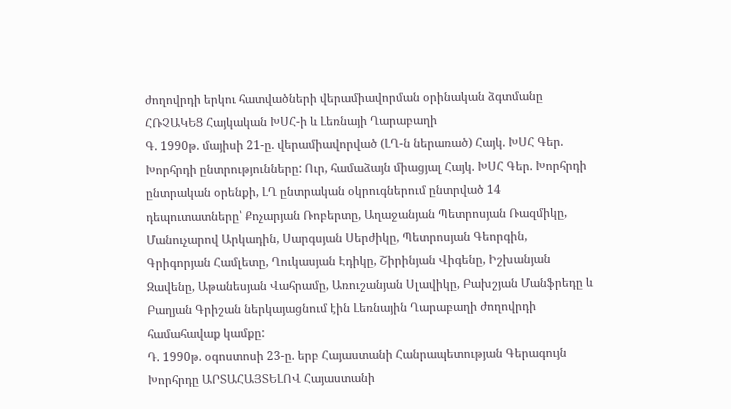ժողովրդի երկու հատվածների վերամիավորման օրինական ձգտմանը ՀՌՉԱԿԵՑ Հայկական ԽՍՀ-ի և Լեռնայի Ղարաբաղի
Գ. 1990թ. մայիսի 21-ը. վերամիավորված (ԼՂ-ն ներառած) Հայկ. ԽՍՀ Գեր. Խորհրդի ընտրությունները: Ուր, համաձայն միացյալ Հայկ. ԽՍՀ Գեր. Խորհրդի ընտրական օրենքի, ԼՂ ընտրական օկրուգներում ընտրված 14 դեպուտատները՝ Քոչարյան Ռոբերտը, Աղաջանյան Պետրոսյան Ռազմիկը, Մանուչարով Արկադին, Սարգսյան Սերժիկը, Պետրոսյան Գեորգին, Գրիգորյան Համլետը, Ղուկասյան Էդիկը, Շիրինյան Վիգենը, Իշխանյան Զավենը, Աթանեսյան Վահրամը, Առուշանյան Սլավիկը, Բախշյան Մանֆրեդը և Բաղյան Գրիշան ներկայացնում էին Լեռնային Ղարաբաղի ժողովրդի համահավաք կամքը:
Դ. 1990թ. օգոստոսի 23-ը. երբ Հայաստանի Հանրապետության Գերագույն Խորհրդը ԱՐՏԱՀԱՅՏԵԼՈՎ Հայաստանի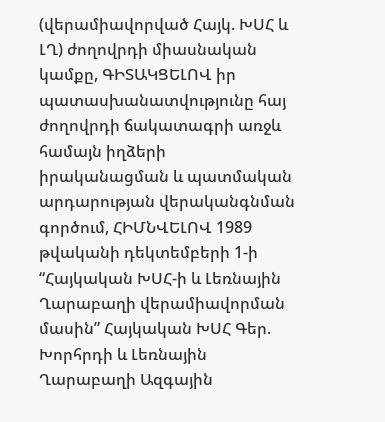(վերամիավորված Հայկ. ԽՍՀ և ԼՂ) ժողովրդի միասնական կամքը, ԳԻՏԱԿՑԵԼՈՎ իր պատասխանատվությունը հայ ժողովրդի ճակատագրի առջև համայն իղձերի իրականացման և պատմական արդարության վերականգնման գործում, ՀԻՄՆՎԵԼՈՎ 1989 թվականի դեկտեմբերի 1-ի “Հայկական ԽՍՀ-ի և Լեռնային Ղարաբաղի վերամիավորման մասին” Հայկական ԽՍՀ Գեր. Խորհրդի և Լեռնային Ղարաբաղի Ազգային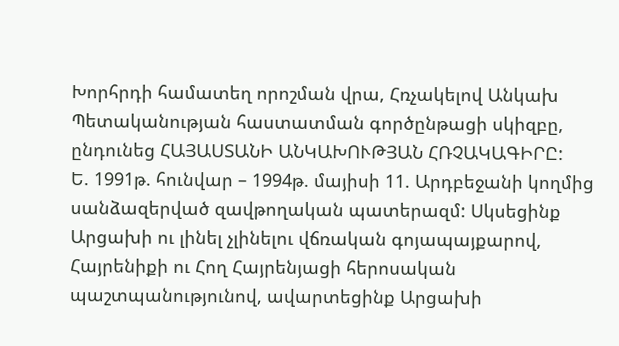Խորհրդի համատեղ որոշման վրա, Հռչակելով Անկախ Պետականության հաստատման գործընթացի սկիզբը, ընդունեց ՀԱՅԱՍՏԱՆԻ ԱՆԿԱԽՈՒԹՅԱՆ ՀՌՉԱԿԱԳԻՐԸ:
Ե. 1991թ. հունվար – 1994թ. մայիսի 11. Արդբեջանի կողմից սանձազերված զավթողական պատերազմ: Սկսեցինք Արցախի ու լինել չլինելու վճռական գոյապայքարով, Հայրենիքի ու Հող Հայրենյացի հերոսական պաշտպանությունով, ավարտեցինք Արցախի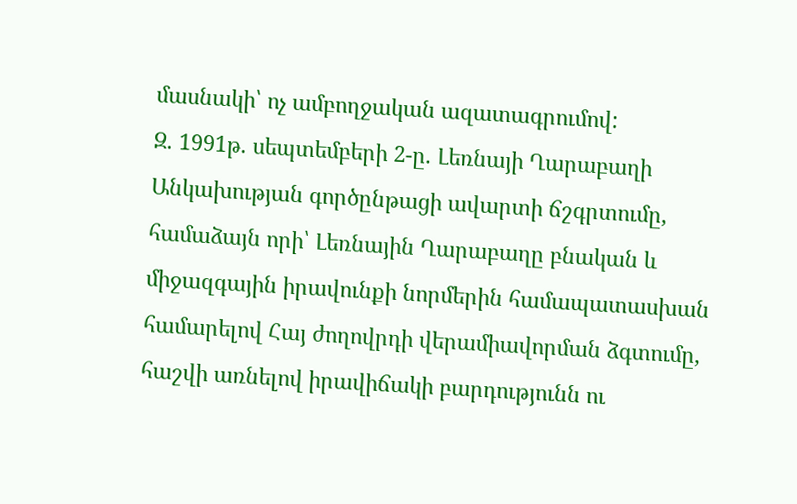մասնակի՝ ոչ ամբողջական ազատագրումով:
Զ. 1991թ. սեպտեմբերի 2-ը. Լեռնայի Ղարաբաղի Անկախության գործընթացի ավարտի ճշգրտումը, համաձայն որի՝ Լեռնային Ղարաբաղը բնական և միջազգային իրավունքի նորմերին համապատասխան համարելով Հայ ժողովրդի վերամիավորման ձգտումը, հաշվի առնելով իրավիճակի բարդությունն ու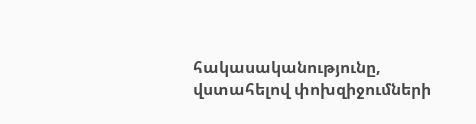հակասականությունը, վստահելով փոխզիջումների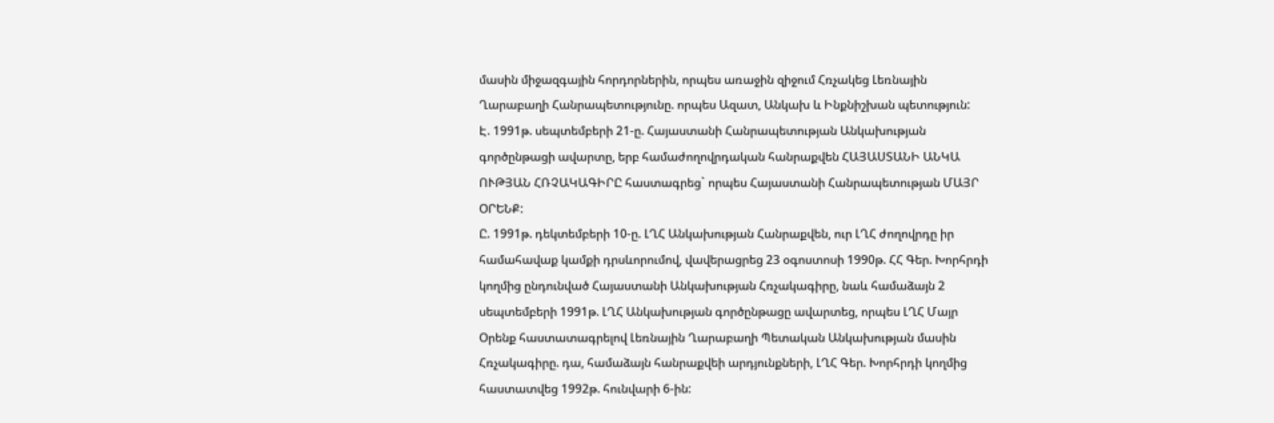մասին միջազգային հորդորներին, որպես առաջին զիջում Հռչակեց Լեռնային Ղարաբաղի Հանրապետությունը. որպես Ազատ, Անկախ և Ինքնիշխան պետություն:
Է. 1991թ. սեպտեմբերի 21-ը. Հայաստանի Հանրապետության Անկախության գործընթացի ավարտը, երբ համաժողովրդական հանրաքվեն ՀԱՅԱՍՏԱՆԻ ԱՆԿԱ ՈՒԹՅԱՆ ՀՌՉԱԿԱԳԻՐԸ հաստագրեց` որպես Հայաստանի Հանրապետության ՄԱՅՐ ՕՐԵՆՔ:
Ը. 1991թ. դեկտեմբերի 10-ը. ԼՂՀ Անկախության Հանրաքվեն, ուր ԼՂՀ ժողովրդը իր համահավաք կամքի դրսևորումով, վավերացրեց 23 օգոստոսի 1990թ. ՀՀ Գեր. Խորհրդի կողմից ընդունված Հայաստանի Անկախության Հռչակագիրը, նաև համաձայն 2 սեպտեմբերի 1991թ. ԼՂՀ Անկախության գործընթացը ավարտեց, որպես ԼՂՀ Մայր Օրենք հաստատագրելով Լեռնային Ղարաբաղի Պետական Անկախության մասին Հռչակագիրը. դա, համաձայն հանրաքվեի արդյունքների, ԼՂՀ Գեր. Խորհրդի կողմից հաստատվեց 1992թ. հունվարի 6-ին: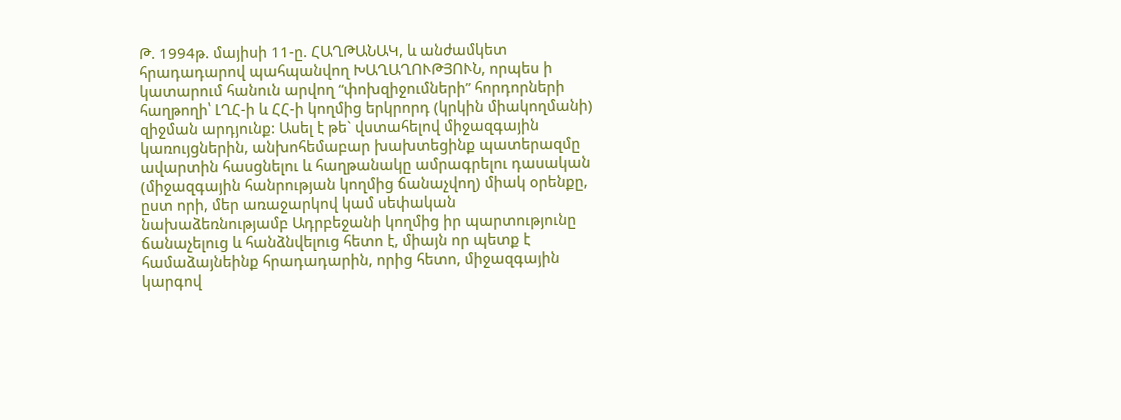Թ. 1994թ. մայիսի 11-ը. ՀԱՂԹԱՆԱԿ, և անժամկետ հրադադարով պահպանվող ԽԱՂԱՂՈՒԹՅՈՒՆ, որպես ի կատարում հանուն արվող “փոխզիջումների” հորդորների հաղթողի՝ ԼՂՀ-ի և ՀՀ-ի կողմից երկրորդ (կրկին միակողմանի) զիջման արդյունք: Ասել է թե` վստահելով միջազգային կառույցներին, անխոհեմաբար խախտեցինք պատերազմը ավարտին հասցնելու և հաղթանակը ամրագրելու դասական (միջազգային հանրության կողմից ճանաչվող) միակ օրենքը, ըստ որի, մեր առաջարկով կամ սեփական նախաձեռնությամբ Ադրբեջանի կողմից իր պարտությունը ճանաչելուց և հանձնվելուց հետո է, միայն որ պետք է համաձայնեինք հրադադարին, որից հետո, միջազգային կարգով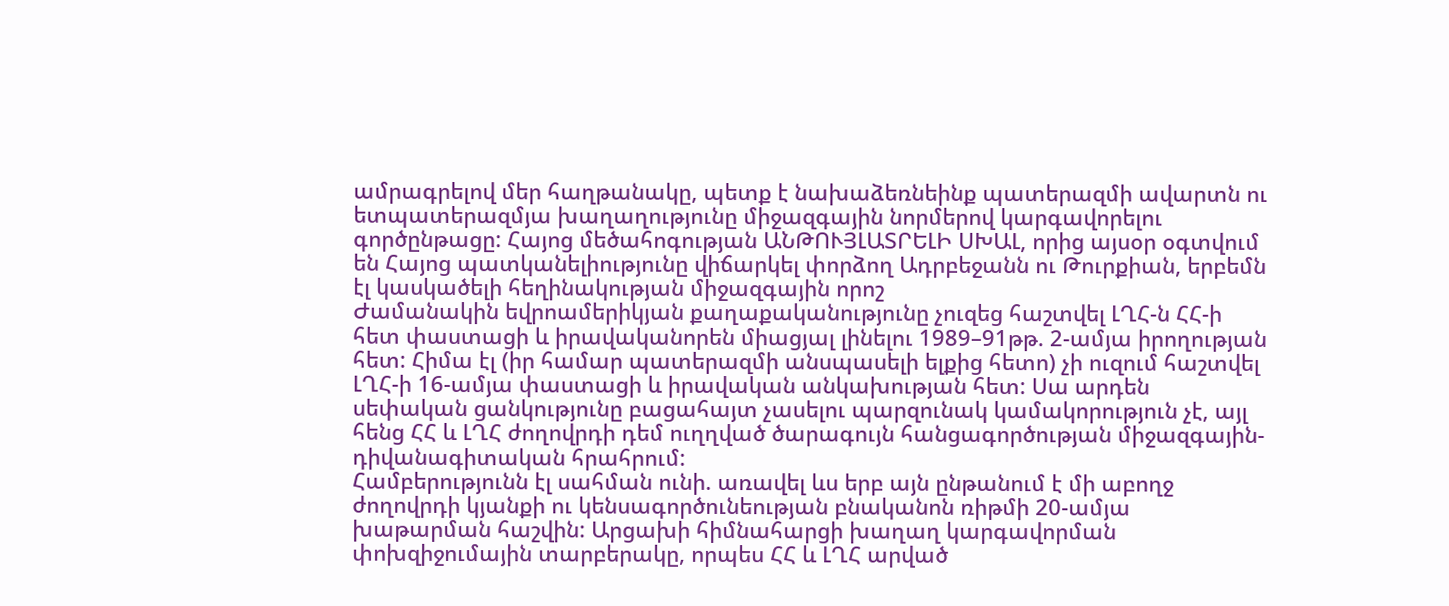ամրագրելով մեր հաղթանակը, պետք է նախաձեռնեինք պատերազմի ավարտն ու ետպատերազմյա խաղաղությունը միջազգային նորմերով կարգավորելու գործընթացը: Հայոց մեծահոգության ԱՆԹՈՒՅԼԱՏՐԵԼԻ ՍԽԱԼ, որից այսօր օգտվում են Հայոց պատկանելիությունը վիճարկել փորձող Ադրբեջանն ու Թուրքիան, երբեմն էլ կասկածելի հեղինակության միջազգային որոշ
Ժամանակին եվրոամերիկյան քաղաքականությունը չուզեց հաշտվել ԼՂՀ-ն ՀՀ-ի հետ փաստացի և իրավականորեն միացյալ լինելու 1989–91թթ. 2-ամյա իրողության հետ: Հիմա էլ (իր համար պատերազմի անսպասելի ելքից հետո) չի ուզում հաշտվել ԼՂՀ-ի 16-ամյա փաստացի և իրավական անկախության հետ: Սա արդեն սեփական ցանկությունը բացահայտ չասելու պարզունակ կամակորություն չէ, այլ հենց ՀՀ և ԼՂՀ ժողովրդի դեմ ուղղված ծարագույն հանցագործության միջազգային-դիվանագիտական հրահրում:
Համբերությունն էլ սահման ունի. առավել ևս երբ այն ընթանում է մի աբողջ ժողովրդի կյանքի ու կենսագործունեության բնականոն ռիթմի 20-ամյա խաթարման հաշվին: Արցախի հիմնահարցի խաղաղ կարգավորման փոխզիջումային տարբերակը, որպես ՀՀ և ԼՂՀ արված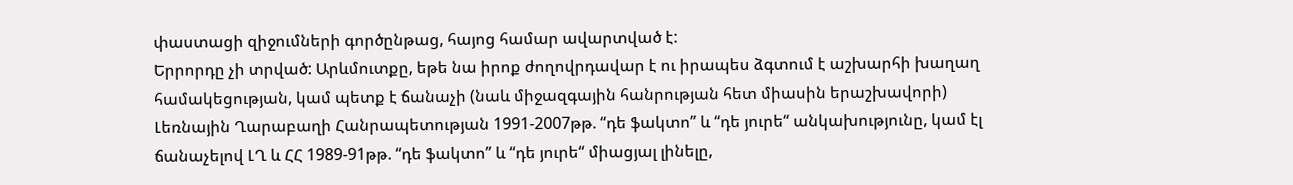փաստացի զիջումների գործընթաց, հայոց համար ավարտված է:
Երրորդը չի տրված: Արևմուտքը, եթե նա իրոք ժողովրդավար է ու իրապես ձգտում է աշխարհի խաղաղ համակեցության, կամ պետք է ճանաչի (նաև միջազգային հանրության հետ միասին երաշխավորի) Լեռնային Ղարաբաղի Հանրապետության 1991-2007թթ. “դե ֆակտո” և “դե յուրե“ անկախությունը, կամ էլ ճանաչելով ԼՂ և ՀՀ 1989-91թթ. “դե ֆակտո” և “դե յուրե“ միացյալ լինելը,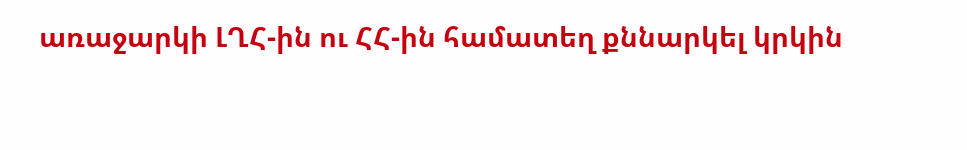առաջարկի ԼՂՀ-ին ու ՀՀ-ին համատեղ քննարկել կրկին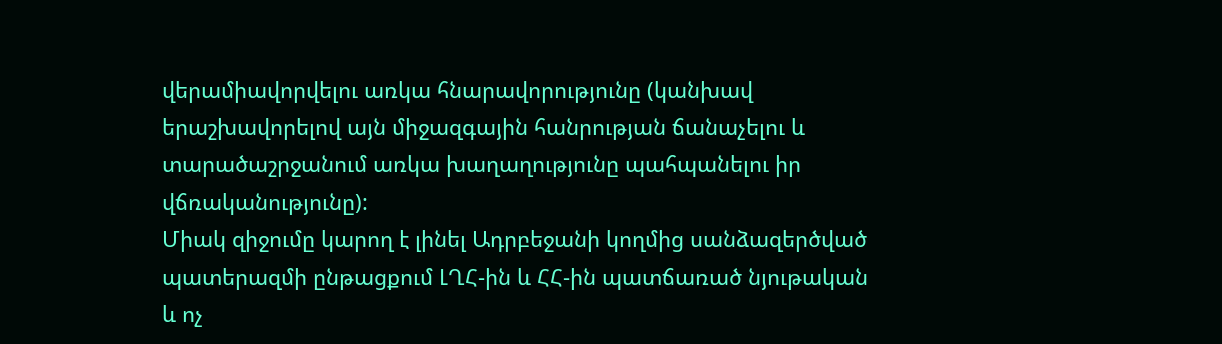վերամիավորվելու առկա հնարավորությունը (կանխավ երաշխավորելով այն միջազգային հանրության ճանաչելու և տարածաշրջանում առկա խաղաղությունը պահպանելու իր վճռականությունը):
Միակ զիջումը կարող է լինել Ադրբեջանի կողմից սանձազերծված պատերազմի ընթացքում ԼՂՀ-ին և ՀՀ-ին պատճառած նյութական և ոչ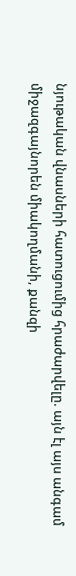նյութական վնասների հատուցումից հրաժարվելը. այն էլ այս անգամ միջազգայնորեն միակողմանի, քանզի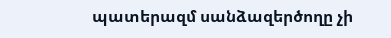պատերազմ սանձազերծողը չի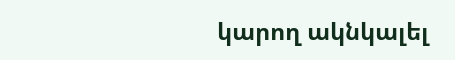կարող ակնկալել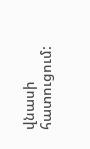վնասի հատուցում: